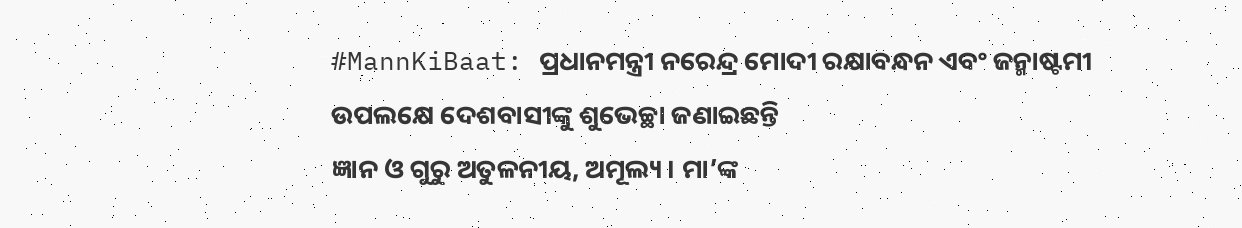#MannKiBaat: ପ୍ରଧାନମନ୍ତ୍ରୀ ନରେନ୍ଦ୍ର ମୋଦୀ ରକ୍ଷାବନ୍ଧନ ଏବଂ ଜନ୍ମାଷ୍ଟମୀ ଉପଲକ୍ଷେ ଦେଶବାସୀଙ୍କୁ ଶୁଭେଚ୍ଛା ଜଣାଇଛନ୍ତି
ଜ୍ଞାନ ଓ ଗୁରୁ ଅତୁଳନୀୟ, ଅମୂଲ୍ୟ । ମା’ଙ୍କ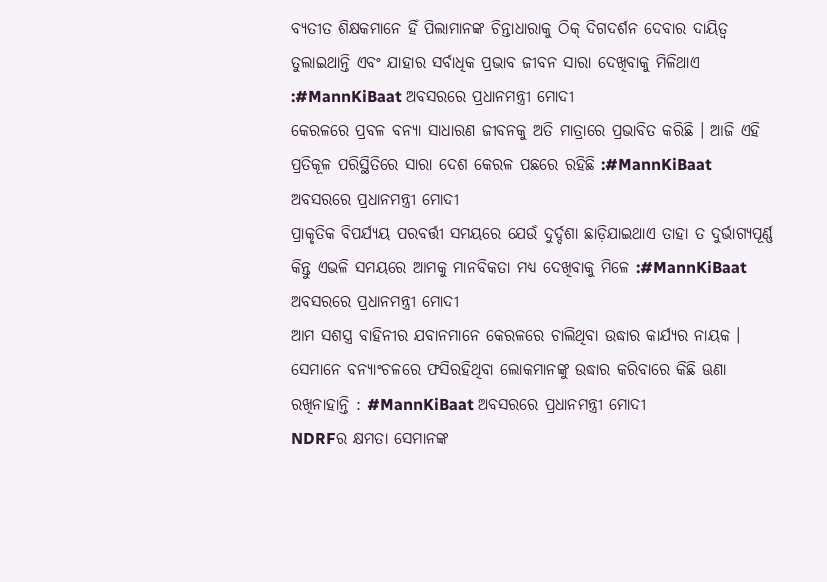ବ୍ୟତୀତ ଶିକ୍ଷକମାନେ ହିଁ ପିଲାମାନଙ୍କ ଚିନ୍ତାଧାରାକୁ ଠିକ୍ ଦିଗଦର୍ଶନ ଦେବାର ଦାୟିତ୍ୱ ତୁଲାଇଥାନ୍ତି ଏବଂ ଯାହାର ସର୍ବାଧିକ ପ୍ରଭାବ ଜୀବନ ସାରା ଦେଖିବାକୁ ମିଳିଥାଏ :#MannKiBaat ଅବସରରେ ପ୍ରଧାନମନ୍ତ୍ରୀ ମୋଦୀ
କେରଳରେ ପ୍ରବଳ ବନ୍ୟା ସାଧାରଣ ଜୀବନକୁ ଅତି ମାତ୍ରାରେ ପ୍ରଭାବିତ କରିଛି । ଆଜି ଏହି ପ୍ରତିକୂଳ ପରିସ୍ଥିତିରେ ସାରା ଦେଶ କେରଳ ପଛରେ ରହିଛି :#MannKiBaat ଅବସରରେ ପ୍ରଧାନମନ୍ତ୍ରୀ ମୋଦୀ
ପ୍ରାକୃତିକ ବିପର୍ଯ୍ୟୟ ପରବର୍ତ୍ତୀ ସମୟରେ ଯେଉଁ ଦୁର୍ଦ୍ଦଶା ଛାଡ଼ିଯାଇଥାଏ ତାହା ତ ଦୁର୍ଭାଗ୍ୟପୂର୍ଣ୍ଣ କିନ୍ତୁ ଏଭଳି ସମୟରେ ଆମକୁ ମାନବିକତା ମଧ୍ୟ ଦେଖିବାକୁ ମିଳେ :#MannKiBaat ଅବସରରେ ପ୍ରଧାନମନ୍ତ୍ରୀ ମୋଦୀ
ଆମ ସଶସ୍ତ୍ର ବାହିନୀର ଯବାନମାନେ କେରଳରେ ଚାଲିଥିବା ଉଦ୍ଧାର କାର୍ଯ୍ୟର ନାୟକ । ସେମାନେ ବନ୍ୟାଂଚଳରେ ଫସିରହିଥିବା ଲୋକମାନଙ୍କୁ ଉଦ୍ଧାର କରିବାରେ କିଛି ଊଣା ରଖିନାହାନ୍ତି : #MannKiBaat ଅବସରରେ ପ୍ରଧାନମନ୍ତ୍ରୀ ମୋଦୀ
NDRFର କ୍ଷମତା ସେମାନଙ୍କ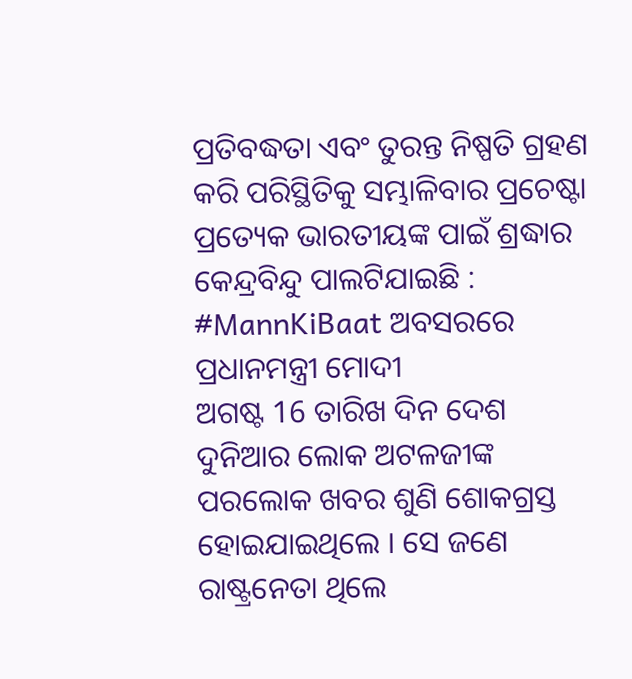ପ୍ରତିବଦ୍ଧତା ଏବଂ ତୁରନ୍ତ ନିଷ୍ପତି ଗ୍ରହଣ କରି ପରିସ୍ଥିତିକୁ ସମ୍ଭାଳିବାର ପ୍ରଚେଷ୍ଟା ପ୍ରତ୍ୟେକ ଭାରତୀୟଙ୍କ ପାଇଁ ଶ୍ରଦ୍ଧାର କେନ୍ଦ୍ରବିନ୍ଦୁ ପାଲଟିଯାଇଛି : #MannKiBaat ଅବସରରେ ପ୍ରଧାନମନ୍ତ୍ରୀ ମୋଦୀ
ଅଗଷ୍ଟ 16 ତାରିଖ ଦିନ ଦେଶ ଦୁନିଆର ଲୋକ ଅଟଳଜୀଙ୍କ ପରଲୋକ ଖବର ଶୁଣି ଶୋକଗ୍ରସ୍ତ ହୋଇଯାଇଥିଲେ । ସେ ଜଣେ ରାଷ୍ଟ୍ରନେତା ଥିଲେ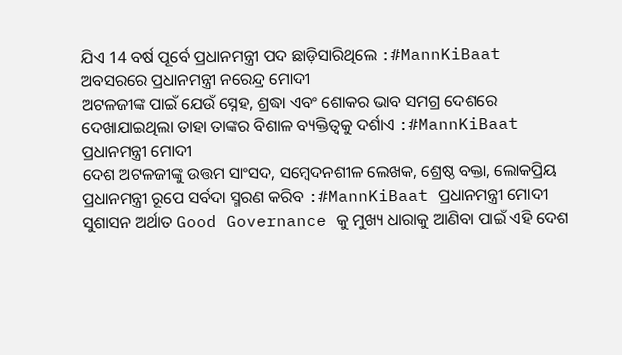ଯିଏ 14 ବର୍ଷ ପୂର୍ବେ ପ୍ରଧାନମନ୍ତ୍ରୀ ପଦ ଛାଡ଼ିସାରିଥିଲେ :#MannKiBaat ଅବସରରେ ପ୍ରଧାନମନ୍ତ୍ରୀ ନରେନ୍ଦ୍ର ମୋଦୀ
ଅଟଳଜୀଙ୍କ ପାଇଁ ଯେଉଁ ସ୍ନେହ, ଶ୍ରଦ୍ଧା ଏବଂ ଶୋକର ଭାବ ସମଗ୍ର ଦେଶରେ ଦେଖାଯାଇଥିଲା ତାହା ତାଙ୍କର ବିଶାଳ ବ୍ୟକ୍ତିତ୍ୱକୁ ଦର୍ଶାଏ :#MannKiBaat ପ୍ରଧାନମନ୍ତ୍ରୀ ମୋଦୀ
ଦେଶ ଅଟଳଜୀଙ୍କୁ ଉତ୍ତମ ସାଂସଦ, ସମ୍ବେଦନଶୀଳ ଲେଖକ, ଶ୍ରେଷ୍ଠ ବକ୍ତା, ଲୋକପ୍ରିୟ ପ୍ରଧାନମନ୍ତ୍ରୀ ରୂପେ ସର୍ବଦା ସ୍ମରଣ କରିବ :#MannKiBaat ପ୍ରଧାନମନ୍ତ୍ରୀ ମୋଦୀ
ସୁଶାସନ ଅର୍ଥାତ Good Governance କୁ ମୁଖ୍ୟ ଧାରାକୁ ଆଣିବା ପାଇଁ ଏହି ଦେଶ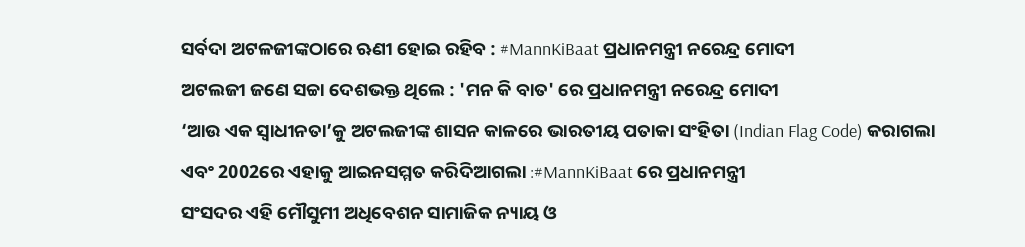ସର୍ବଦା ଅଟଳଜୀଙ୍କଠାରେ ଋଣୀ ହୋଇ ରହିବ : #MannKiBaat ପ୍ରଧାନମନ୍ତ୍ରୀ ନରେନ୍ଦ୍ର ମୋଦୀ
ଅଟଲଜୀ ଜଣେ ସଚ୍ଚା ଦେଶଭକ୍ତ ଥିଲେ : 'ମନ କି ବାତ' ରେ ପ୍ରଧାନମନ୍ତ୍ରୀ ନରେନ୍ଦ୍ର ମୋଦୀ
‘ଆଉ ଏକ ସ୍ୱାଧୀନତା’କୁ ଅଟଲଜୀଙ୍କ ଶାସନ କାଳରେ ଭାରତୀୟ ପତାକା ସଂହିତା (Indian Flag Code) କରାଗଲା ଏବଂ 2002ରେ ଏହାକୁ ଆଇନସମ୍ମତ କରିଦିଆଗଲା :#MannKiBaat ରେ ପ୍ରଧାନମନ୍ତ୍ରୀ
ସଂସଦର ଏହି ମୌସୁମୀ ଅଧିବେଶନ ସାମାଜିକ ନ୍ୟାୟ ଓ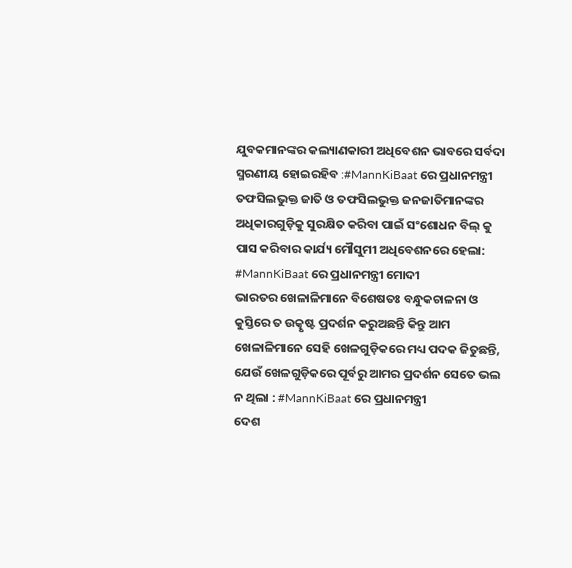ଯୁବକମାନଙ୍କର କଲ୍ୟାଣକାରୀ ଅଧିବେଶନ ଭାବରେ ସର୍ବଦା ସ୍ମରଣୀୟ ହୋଇରହିବ :#MannKiBaat ରେ ପ୍ରଧାନମନ୍ତ୍ରୀ
ତଫସିଲଭୁକ୍ତ ଜାତି ଓ ତଫସିଲଭୁକ୍ତ ଜନଜାତିମାନଙ୍କର ଅଧିକାରଗୁଡ଼ିକୁ ସୁରକ୍ଷିତ କରିବା ପାଇଁ ସଂଶୋଧନ ବିଲ୍ କୁ ପାସ କରିବାର କାର୍ଯ୍ୟ ମୌସୁମୀ ଅଧିବେଶନରେ ହେଲା: #MannKiBaat ରେ ପ୍ରଧାନମନ୍ତ୍ରୀ ମୋଦୀ
ଭାରତର ଖେଳାଳିମାନେ ବିଶେଷତଃ ବନ୍ଧୁକଚାଳନା ଓ କୁସ୍ତିରେ ତ ଉତ୍କୃଷ୍ଟ ପ୍ରଦର୍ଶନ କରୁଅଛନ୍ତି କିନ୍ତୁ ଆମ ଖେଳାଳିମାନେ ସେହି ଖେଳଗୁଡ଼ିକରେ ମଧ୍ୟ ପଦକ ଜିତୁଛନ୍ତି, ଯେଉଁ ଖେଳଗୁଡ଼ିକରେ ପୂର୍ବରୁ ଆମର ପ୍ରଦର୍ଶନ ସେତେ ଭଲ ନ ଥିଲା : #MannKiBaat ରେ ପ୍ରଧାନମନ୍ତ୍ରୀ
ଦେଶ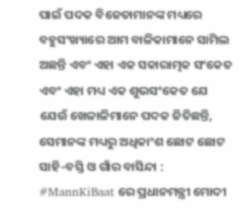ପାଇଁ ପଦକ ବିଜେତାମାନଙ୍କ ମଧ୍ୟରେ ବହୁସଂଖ୍ୟାରେ ଆମ ବାଳିକାମାନେ ସାମିଲ ଅଛନ୍ତି ଏବଂ ଏହା ଏକ ସକାରାତ୍ମକ ସଂକେତ ଏବଂ ଏହା ମଧ୍ୟ ଏକ ଶୁଭସଂକେତ ଯେ ଯେଉଁ ଖେଳାଳିମାନେ ପଦକ ଜିତିଛନ୍ତି, ସେମାନଙ୍କ ମଧ୍ୟରୁ ଅଧିକାଂଶ ଛୋଟ ଛୋଟ ସାହି-ବସ୍ତି ଓ ଗାଁର ବାସିନ୍ଦା : #MannKiBaat ରେ ପ୍ରଧାନମନ୍ତ୍ରୀ ମୋଦୀ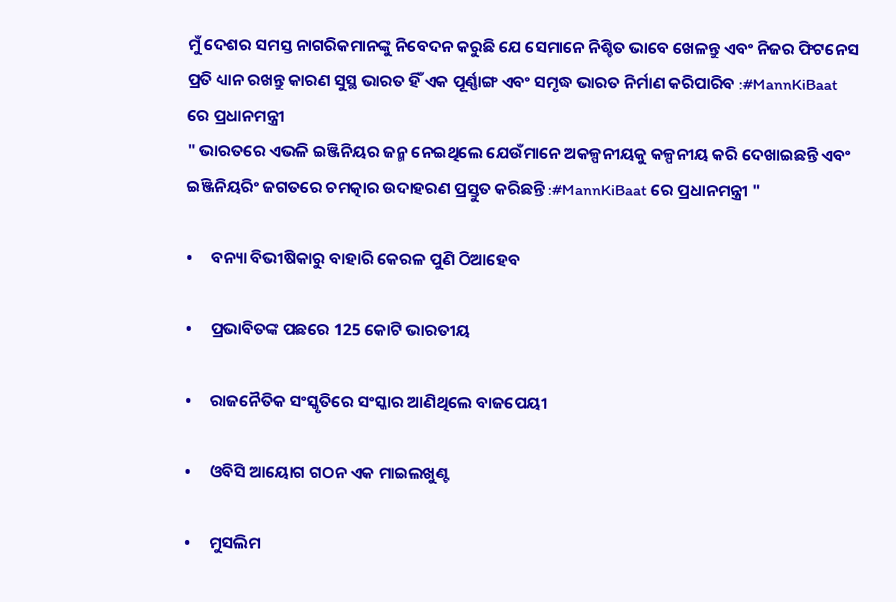ମୁଁ ଦେଶର ସମସ୍ତ ନାଗରିକମାନଙ୍କୁ ନିବେଦନ କରୁଛି ଯେ ସେମାନେ ନିଶ୍ଚିତ ଭାବେ ଖେଳନ୍ତୁ ଏବଂ ନିଜର ଫିଟନେସ ପ୍ରତି ଧ୍ୟାନ ରଖନ୍ତୁ କାରଣ ସୁସ୍ଥ ଭାରତ ହିଁ ଏକ ପୂର୍ଣ୍ଣାଙ୍ଗ ଏବଂ ସମୃଦ୍ଧ ଭାରତ ନିର୍ମାଣ କରିପାରିବ :#MannKiBaat ରେ ପ୍ରଧାନମନ୍ତ୍ରୀ
" ଭାରତରେ ଏଭଳି ଇଞ୍ଜିନିୟର ଜନ୍ମ ନେଇଥିଲେ ଯେଉଁମାନେ ଅକଳ୍ପନୀୟକୁ କଳ୍ପନୀୟ କରି ଦେଖାଇଛନ୍ତି ଏବଂ ଇଞ୍ଜିନିୟରିଂ ଜଗତରେ ଚମତ୍କାର ଉଦାହରଣ ପ୍ରସ୍ତୁତ କରିଛନ୍ତି :#MannKiBaat ରେ ପ୍ରଧାନମନ୍ତ୍ରୀ "

•     ବନ୍ୟା ବିଭୀଷିକାରୁ ବାହାରି କେରଳ ପୁଣି ଠିଆହେବ

•     ପ୍ରଭାବିତଙ୍କ ପଛରେ 125 କୋଟି ଭାରତୀୟ

•     ରାଜନୈତିକ ସଂସ୍କୃତିରେ ସଂସ୍କାର ଆଣିଥିଲେ ବାଜପେୟୀ

•     ଓବିସି ଆୟୋଗ ଗଠନ ଏକ ମାଇଲଖୁଣ୍ଟ

•     ମୁସଲିମ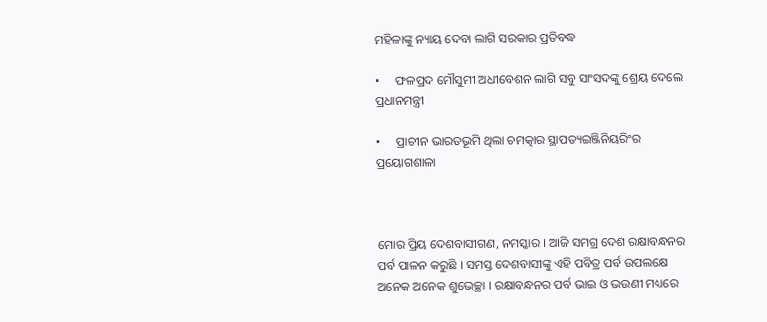ମହିଳାଙ୍କୁ ନ୍ୟାୟ ଦେବା ଲାଗି ସରକାର ପ୍ରତିବଦ୍ଧ

•     ଫଳପ୍ରଦ ମୌସୁମୀ ଅଧୀବେଶନ ଲାଗି ସବୁ ସାଂସଦଙ୍କୁ ଶ୍ରେୟ ଦେଲେ ପ୍ରଧାନମନ୍ତ୍ରୀ

•     ପ୍ରାଚୀନ ଭାରତଭୂମି ଥିଲା ଚମତ୍କାର ସ୍ଥାପତ୍ୟଇଞ୍ଜିନିୟରିଂର ପ୍ରୟୋଗଶାଳା



ମୋର ପ୍ରିୟ ଦେଶବାସୀଗଣ, ନମସ୍କାର । ଆଜି ସମଗ୍ର ଦେଶ ରକ୍ଷାବନ୍ଧନର ପର୍ବ ପାଳନ କରୁଛି । ସମସ୍ତ ଦେଶବାସୀଙ୍କୁ ଏହି ପବିତ୍ର ପର୍ବ ଉପଲକ୍ଷେ ଅନେକ ଅନେକ ଶୁଭେଚ୍ଛା । ରକ୍ଷାବନ୍ଧନର ପର୍ବ ଭାଇ ଓ ଭଉଣୀ ମଧ୍ୟରେ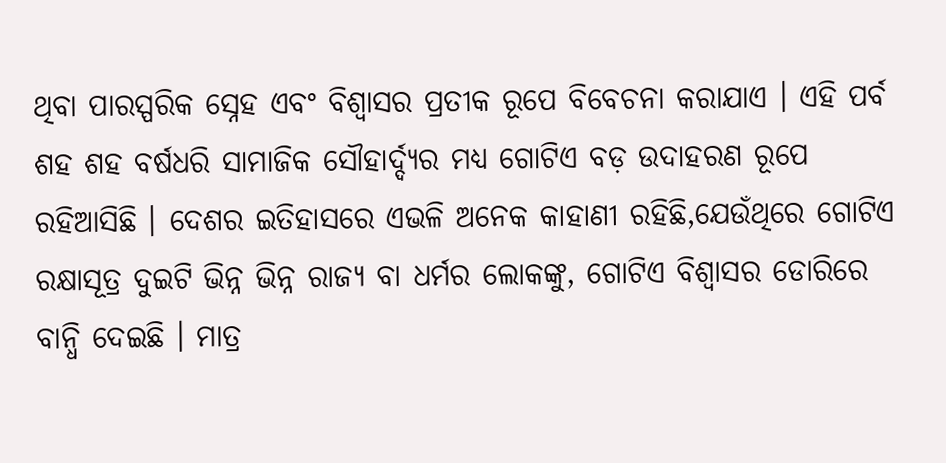ଥିବା ପାରସ୍ପରିକ ସ୍ନେହ ଏବଂ ବିଶ୍ୱାସର ପ୍ରତୀକ ରୂପେ ବିବେଚନା କରାଯାଏ । ଏହି ପର୍ବ ଶହ ଶହ ବର୍ଷଧରି ସାମାଜିକ ସୌହାର୍ଦ୍ଦ୍ୟର ମଧ୍ୟ ଗୋଟିଏ ବଡ଼ ଉଦାହରଣ ରୂପେ ରହିଆସିଛି । ଦେଶର ଇତିହାସରେ ଏଭଳି ଅନେକ କାହାଣୀ ରହିଛି,ଯେଉଁଥିରେ ଗୋଟିଏ ରକ୍ଷାସୂତ୍ର ଦୁଇଟି ଭିନ୍ନ ଭିନ୍ନ ରାଜ୍ୟ ବା ଧର୍ମର ଲୋକଙ୍କୁ, ଗୋଟିଏ ବିଶ୍ୱାସର ଡୋରିରେ ବାନ୍ଧି ଦେଇଛି । ମାତ୍ର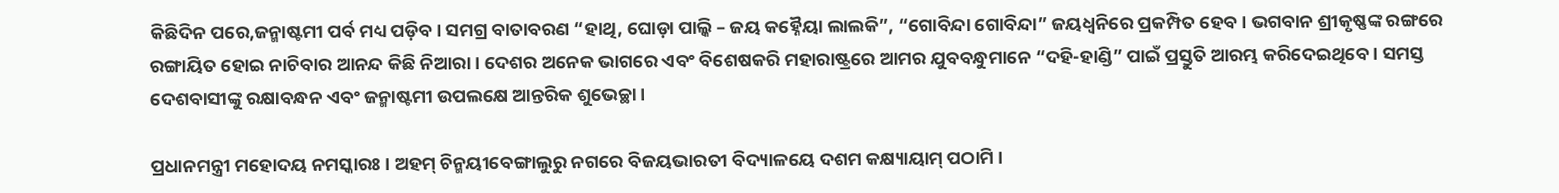କିଛିଦିନ ପରେ,ଜନ୍ମାଷ୍ଟମୀ ପର୍ବ ମଧ୍ୟ ପଡ଼ିବ । ସମଗ୍ର ବାତାବରଣ “ହାଥି, ଘୋଡ଼ା ପାଲ୍କି – ଜୟ କହ୍ନୈୟା ଲାଲକି”, “ଗୋବିନ୍ଦା ଗୋବିନ୍ଦା” ଜୟଧ୍ୱନିରେ ପ୍ରକମ୍ପିତ ହେବ । ଭଗବାନ ଶ୍ରୀକୃଷ୍ଣଙ୍କ ରଙ୍ଗରେ ରଙ୍ଗାୟିତ ହୋଇ ନାଚିବାର ଆନନ୍ଦ କିଛି ନିଆରା । ଦେଶର ଅନେକ ଭାଗରେ ଏବଂ ବିଶେଷକରି ମହାରାଷ୍ଟ୍ରରେ ଆମର ଯୁବବନ୍ଧୁମାନେ “ଦହି-ହାଣ୍ଡି” ପାଇଁ ପ୍ରସ୍ତୁତି ଆରମ୍ଭ କରିଦେଇଥିବେ । ସମସ୍ତ ଦେଶବାସୀଙ୍କୁ ରକ୍ଷାବନ୍ଧନ ଏବଂ ଜନ୍ମାଷ୍ଟମୀ ଉପଲକ୍ଷେ ଆନ୍ତରିକ ଶୁଭେଚ୍ଛା ।

ପ୍ରଧାନମନ୍ତ୍ରୀ ମହୋଦୟ ନମସ୍କାରଃ । ଅହମ୍ ଚିନ୍ମୟୀବେଙ୍ଗାଲୁରୁ ନଗରେ ବିଜୟଭାରତୀ ବିଦ୍ୟାଳୟେ ଦଶମ କକ୍ଷ୍ୟାୟାମ୍ ପଠାମି ।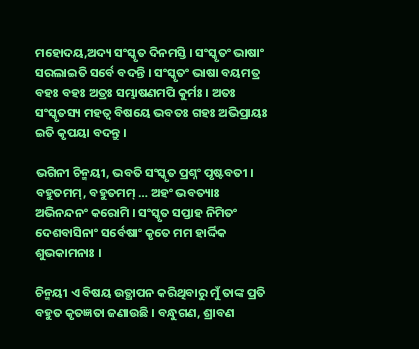ମହୋଦୟ,ଅଦ୍ୟ ସଂସ୍କୃତ ଦିନମସ୍ତି । ସଂସ୍କୃତଂ ଭାଷାଂ ସରଲାଇତି ସର୍ବେ ବଦନ୍ତି । ସଂସ୍କୃତଂ ଭାଷା ବୟମତ୍ର ବହଃ ବହଃ ଅତ୍ରଃ ସମ୍ଭାଷଣମପି କୁର୍ମଃ । ଅତଃ ସଂସ୍କୃତସ୍ୟ ମହତ୍ୱ ବିଷୟେ ଭବତଃ ଗହଃ ଅଭିପ୍ରାୟଃ ଇତି କୃପୟା ବଦନ୍ତୁ ।

ଭଗିନୀ ଚିନ୍ମୟୀ, ଭବତି ସଂସ୍କୃତ ପ୍ରଶ୍ନଂ ପୃଷ୍ଟବତୀ । ବହୁତମମ୍, ବହୁତମମ୍ … ଅହଂ ଭବତ୍ୟାଃ ଅଭିନନ୍ଦନଂ କରୋମି । ସଂସ୍କୃତ ସପ୍ତାହ ନିମିତଂ ଦେଶବାସିନାଂ ସର୍ବେଷାଂ କୃତେ ମମ ହାର୍ଦ୍ଦିକ ଶୁଭକାମନାଃ ।

ଚିନ୍ମୟୀ ଏ ବିଷୟ ଉତ୍ଥାପନ କରିଥିବାରୁ ମୁଁ ତାଙ୍କ ପ୍ରତି ବହୁତ କୃତଜ୍ଞତା ଜଣାଉଛି । ବନ୍ଧୁଗଣ, ଶ୍ରାବଣ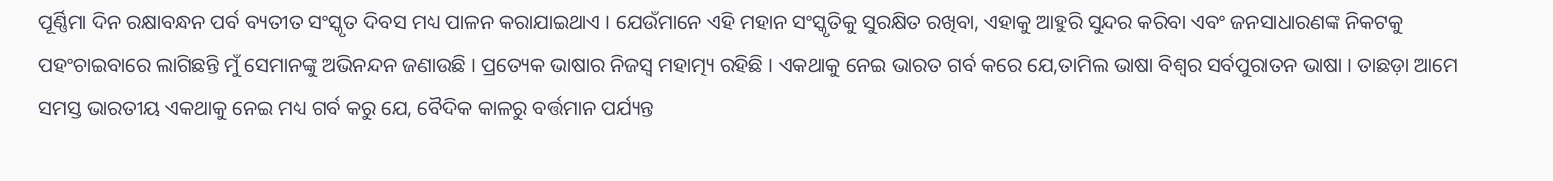ପୂର୍ଣ୍ଣିମା ଦିନ ରକ୍ଷାବନ୍ଧନ ପର୍ବ ବ୍ୟତୀତ ସଂସ୍କୃତ ଦିବସ ମଧ୍ୟ ପାଳନ କରାଯାଇଥାଏ । ଯେଉଁମାନେ ଏହି ମହାନ ସଂସ୍କୃତିକୁ ସୁରକ୍ଷିତ ରଖିବା, ଏହାକୁ ଆହୁରି ସୁନ୍ଦର କରିବା ଏବଂ ଜନସାଧାରଣଙ୍କ ନିକଟକୁ ପହଂଚାଇବାରେ ଲାଗିଛନ୍ତି ମୁଁ ସେମାନଙ୍କୁ ଅଭିନନ୍ଦନ ଜଣାଉଛି । ପ୍ରତ୍ୟେକ ଭାଷାର ନିଜସ୍ୱ ମହାତ୍ମ୍ୟ ରହିଛି । ଏକଥାକୁ ନେଇ ଭାରତ ଗର୍ବ କରେ ଯେ,ତାମିଲ ଭାଷା ବିଶ୍ୱର ସର୍ବପୁରାତନ ଭାଷା । ତାଛଡ଼ା ଆମେ ସମସ୍ତ ଭାରତୀୟ ଏକଥାକୁ ନେଇ ମଧ୍ୟ ଗର୍ବ କରୁ ଯେ, ବୈଦିକ କାଳରୁ ବର୍ତ୍ତମାନ ପର୍ଯ୍ୟନ୍ତ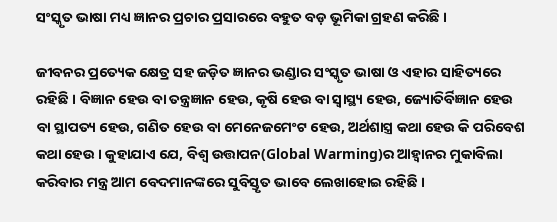ସଂସ୍କୃତ ଭାଷା ମଧ୍ୟ ଜ୍ଞାନର ପ୍ରଚାର ପ୍ରସାରରେ ବହୁତ ବଡ଼ ଭୂମିକା ଗ୍ରହଣ କରିଛି ।

ଜୀବନର ପ୍ରତ୍ୟେକ କ୍ଷେତ୍ର ସହ ଜଡ଼ିତ ଜ୍ଞାନର ଭଣ୍ଡାର ସଂସ୍କୃତ ଭାଷା ଓ ଏହାର ସାହିତ୍ୟରେ ରହିଛି । ବିଜ୍ଞାନ ହେଉ ବା ତନ୍ତ୍ରଜ୍ଞାନ ହେଉ, କୃଷି ହେଉ ବା ସ୍ୱାସ୍ଥ୍ୟ ହେଉ, ଜ୍ୟୋତିର୍ବିଜ୍ଞାନ ହେଉ ବା ସ୍ଥାପତ୍ୟ ହେଉ, ଗଣିତ ହେଉ ବା ମେନେଜମେଂଟ ହେଉ, ଅର୍ଥଶାସ୍ତ୍ର କଥା ହେଉ କି ପରିବେଶ କଥା ହେଉ । କୁହାଯାଏ ଯେ, ବିଶ୍ୱ ଉତ୍ତାପନ(Global Warming)ର ଆହ୍ୱାନର ମୁକାବିଲା କରିବାର ମନ୍ତ୍ର ଆମ ବେଦମାନଙ୍କରେ ସୁବିସ୍ତୃତ ଭାବେ ଲେଖାହୋଇ ରହିଛି ।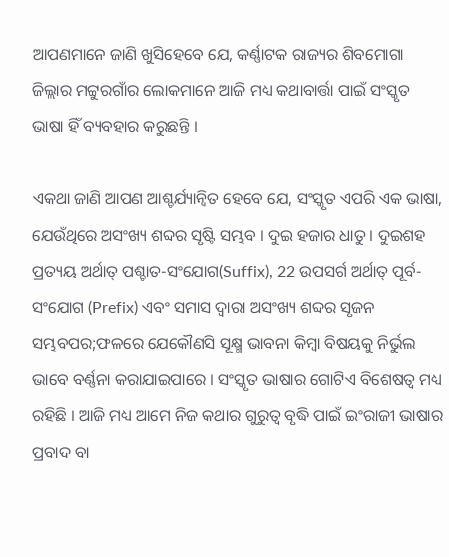ଆପଣମାନେ ଜାଣି ଖୁସିହେବେ ଯେ, କର୍ଣ୍ଣାଟକ ରାଜ୍ୟର ଶିବମୋଗା ଜିଲ୍ଲାର ମଟ୍ଟୁରଗାଁର ଲୋକମାନେ ଆଜି ମଧ୍ୟ କଥାବାର୍ତ୍ତା ପାଇଁ ସଂସ୍କୃତ ଭାଷା ହିଁ ବ୍ୟବହାର କରୁଛନ୍ତି ।

ଏକଥା ଜାଣି ଆପଣ ଆଶ୍ଚର୍ଯ୍ୟାନ୍ୱିତ ହେବେ ଯେ, ସଂସ୍କୃତ ଏପରି ଏକ ଭାଷା, ଯେଉଁଥିରେ ଅସଂଖ୍ୟ ଶବ୍ଦର ସୃଷ୍ଟି ସମ୍ଭବ । ଦୁଇ ହଜାର ଧାତୁ । ଦୁଇଶହ ପ୍ରତ୍ୟୟ ଅର୍ଥାତ୍ ପଶ୍ଚାତ-ସଂଯୋଗ(Suffix), 22 ଉପସର୍ଗ ଅର୍ଥାତ୍ ପୂର୍ବ-ସଂଯୋଗ (Prefix) ଏବଂ ସମାସ ଦ୍ୱାରା ଅସଂଖ୍ୟ ଶବ୍ଦର ସୃଜନ ସମ୍ଭବପର;ଫଳରେ ଯେକୌଣସି ସୂକ୍ଷ୍ମ ଭାବନା କିମ୍ବା ବିଷୟକୁ ନିର୍ଭୁଲ ଭାବେ ବର୍ଣ୍ଣନା କରାଯାଇପାରେ । ସଂସ୍କୃତ ଭାଷାର ଗୋଟିଏ ବିଶେଷତ୍ୱ ମଧ୍ୟ ରହିଛି । ଆଜି ମଧ୍ୟ ଆମେ ନିଜ କଥାର ଗୁରୁତ୍ୱ ବୃଦ୍ଧି ପାଇଁ ଇଂରାଜୀ ଭାଷାର ପ୍ରବାଦ ବା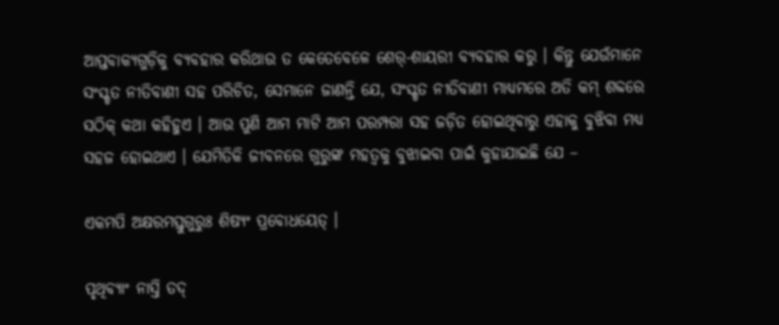ଆପ୍ତବାକ୍ୟଗୁଡ଼ିକୁ ବ୍ୟବହାର କରିଥାଉ ତ କେତେବେଳେ ଶେର୍-ଶାୟରୀ ବ୍ୟବହାର କରୁ । କିନ୍ତୁ ଯେଉଁମାନେ ସଂସ୍କୃତ ନୀତିବାଣୀ ସହ ପରିଚିତ, ସେମାନେ ଜାଣନ୍ତି ଯେ, ସଂସ୍କୃତ ନୀତିବାଣୀ ମାଧ୍ୟମରେ ଅତି କମ୍ ଶବ୍ଦରେ ସଠିକ୍ କଥା କହିହୁଏ । ଆଉ ପୁଣି ଆମ ମାଟି ଆମ ପରମ୍ପରା ସହ ଜଡ଼ିତ ହୋଇଥିବାରୁ ଏହାକୁ ବୁଝିବା ମଧ୍ୟ ସହଜ ହୋଇଥାଏ । ଯେମିତିକି ଜୀବନରେ ଗୁରୁଙ୍କ ମହତ୍ୱକୁ ବୁଝାଇବା ପାଇଁ କୁହାଯାଇଛି ଯେ –

ଏକମପି ଅକ୍ଷରମସ୍ତୁଗୁରୁଃ ଶିଷ୍ୟଂ ପ୍ରବୋଧୟେତ୍ ।

ପୃଥିବ୍ୟାଂ ନାସ୍ତି ତଦ୍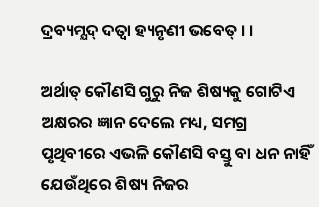ଦ୍ରବ୍ୟମ୍ଯଦ୍ ଦତ୍ୱା ହ୍ୟନୃଣୀ ଭବେତ୍ । ।

ଅର୍ଥାତ୍ କୌଣସି ଗୁରୁ ନିଜ ଶିଷ୍ୟକୁ ଗୋଟିଏ ଅକ୍ଷରର ଜ୍ଞାନ ଦେଲେ ମଧ୍ୟ, ସମଗ୍ର ପୃଥିବୀରେ ଏଭଳି କୌଣସି ବସ୍ତୁ ବା ଧନ ନାହିଁ ଯେଉଁଥିରେ ଶିଷ୍ୟ ନିଜର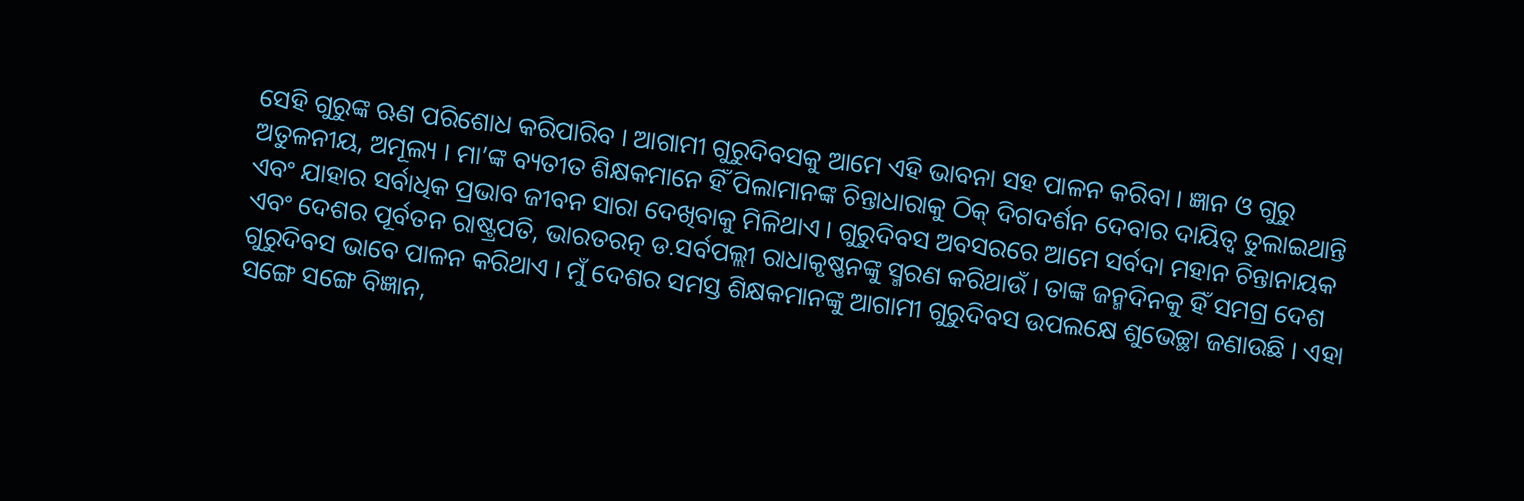ସେହି ଗୁରୁଙ୍କ ଋଣ ପରିଶୋଧ କରିପାରିବ । ଆଗାମୀ ଗୁରୁଦିବସକୁ ଆମେ ଏହି ଭାବନା ସହ ପାଳନ କରିବା । ଜ୍ଞାନ ଓ ଗୁରୁ ଅତୁଳନୀୟ, ଅମୂଲ୍ୟ । ମା’ଙ୍କ ବ୍ୟତୀତ ଶିକ୍ଷକମାନେ ହିଁ ପିଲାମାନଙ୍କ ଚିନ୍ତାଧାରାକୁ ଠିକ୍ ଦିଗଦର୍ଶନ ଦେବାର ଦାୟିତ୍ୱ ତୁଲାଇଥାନ୍ତି ଏବଂ ଯାହାର ସର୍ବାଧିକ ପ୍ରଭାବ ଜୀବନ ସାରା ଦେଖିବାକୁ ମିଳିଥାଏ । ଗୁରୁଦିବସ ଅବସରରେ ଆମେ ସର୍ବଦା ମହାନ ଚିନ୍ତାନାୟକ ଏବଂ ଦେଶର ପୂର୍ବତନ ରାଷ୍ଟ୍ରପତି, ଭାରତରତ୍ନ ଡ.ସର୍ବପଲ୍ଲୀ ରାଧାକୃଷ୍ଣନଙ୍କୁ ସ୍ମରଣ କରିଥାଉଁ । ତାଙ୍କ ଜନ୍ମଦିନକୁ ହିଁ ସମଗ୍ର ଦେଶ ଗୁରୁଦିବସ ଭାବେ ପାଳନ କରିଥାଏ । ମୁଁ ଦେଶର ସମସ୍ତ ଶିକ୍ଷକମାନଙ୍କୁ ଆଗାମୀ ଗୁରୁଦିବସ ଉପଲକ୍ଷେ ଶୁଭେଚ୍ଛା ଜଣାଉଛି । ଏହା ସଙ୍ଗେ ସଙ୍ଗେ ବିଜ୍ଞାନ,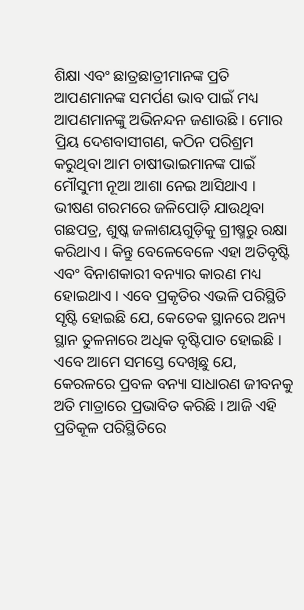ଶିକ୍ଷା ଏବଂ ଛାତ୍ରଛାତ୍ରୀମାନଙ୍କ ପ୍ରତି ଆପଣମାନଙ୍କ ସମର୍ପଣ ଭାବ ପାଇଁ ମଧ୍ୟ ଆପଣମାନଙ୍କୁ ଅଭିନନ୍ଦନ ଜଣାଉଛି । ମୋର ପ୍ରିୟ ଦେଶବାସୀଗଣ, କଠିନ ପରିଶ୍ରମ କରୁଥିବା ଆମ ଚାଷୀଭାଇମାନଙ୍କ ପାଇଁ ମୌସୁମୀ ନୂଆ ଆଶା ନେଇ ଆସିଥାଏ । ଭୀଷଣ ଗରମରେ ଜଳିପୋଡ଼ି ଯାଉଥିବା ଗଛପତ୍ର, ଶୁଷ୍କ ଜଳାଶୟଗୁଡ଼ିକୁ ଗ୍ରୀଷ୍ମରୁ ରକ୍ଷା କରିଥାଏ । କିନ୍ତୁ ବେଳେବେଳେ ଏହା ଅତିବୃଷ୍ଟି ଏବଂ ବିନାଶକାରୀ ବନ୍ୟାର କାରଣ ମଧ୍ୟ ହୋଇଥାଏ । ଏବେ ପ୍ରକୃତିର ଏଭଳି ପରିସ୍ଥିତି ସୃଷ୍ଟି ହୋଇଛି ଯେ, କେତେକ ସ୍ଥାନରେ ଅନ୍ୟ ସ୍ଥାନ ତୁଳନାରେ ଅଧିକ ବୃଷ୍ଟିପାତ ହୋଇଛି । ଏବେ ଆମେ ସମସ୍ତେ ଦେଖିଛୁ ଯେ, କେରଳରେ ପ୍ରବଳ ବନ୍ୟା ସାଧାରଣ ଜୀବନକୁ ଅତି ମାତ୍ରାରେ ପ୍ରଭାବିତ କରିଛି । ଆଜି ଏହି ପ୍ରତିକୂଳ ପରିସ୍ଥିତିରେ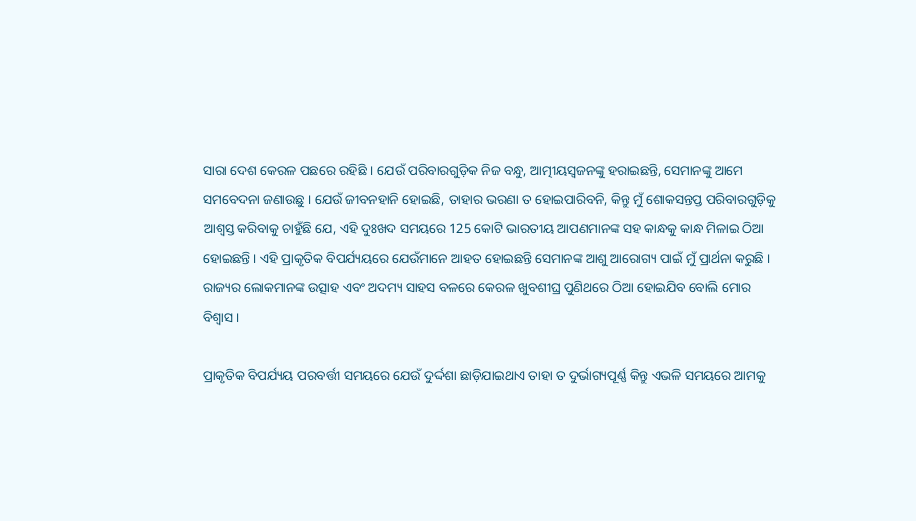ସାରା ଦେଶ କେରଳ ପଛରେ ରହିଛି । ଯେଉଁ ପରିବାରଗୁଡ଼ିକ ନିଜ ବନ୍ଧୁ, ଆତ୍ମୀୟସ୍ୱଜନଙ୍କୁ ହରାଇଛନ୍ତି, ସେମାନଙ୍କୁ ଆମେ ସମବେଦନା ଜଣାଉଛୁ । ଯେଉଁ ଜୀବନହାନି ହୋଇଛି, ତାହାର ଭରଣା ତ ହୋଇପାରିବନି, କିନ୍ତୁ ମୁଁ ଶୋକସନ୍ତପ୍ତ ପରିବାରଗୁଡ଼ିକୁ ଆଶ୍ୱସ୍ତ କରିବାକୁ ଚାହୁଁଛି ଯେ, ଏହି ଦୁଃଖଦ ସମୟରେ 125 କୋଟି ଭାରତୀୟ ଆପଣମାନଙ୍କ ସହ କାନ୍ଧକୁ କାନ୍ଧ ମିଳାଇ ଠିଆ ହୋଇଛନ୍ତି । ଏହି ପ୍ରାକୃତିକ ବିପର୍ଯ୍ୟୟରେ ଯେଉଁମାନେ ଆହତ ହୋଇଛନ୍ତି ସେମାନଙ୍କ ଆଶୁ ଆରୋଗ୍ୟ ପାଇଁ ମୁଁ ପ୍ରାର୍ଥନା କରୁଛି । ରାଜ୍ୟର ଲୋକମାନଙ୍କ ଉତ୍ସାହ ଏବଂ ଅଦମ୍ୟ ସାହସ ବଳରେ କେରଳ ଖୁବଶୀଘ୍ର ପୁଣିଥରେ ଠିଆ ହୋଇଯିବ ବୋଲି ମୋର ବିଶ୍ୱାସ ।

ପ୍ରାକୃତିକ ବିପର୍ଯ୍ୟୟ ପରବର୍ତ୍ତୀ ସମୟରେ ଯେଉଁ ଦୁର୍ଦ୍ଦଶା ଛାଡ଼ିଯାଇଥାଏ ତାହା ତ ଦୁର୍ଭାଗ୍ୟପୂର୍ଣ୍ଣ କିନ୍ତୁ ଏଭଳି ସମୟରେ ଆମକୁ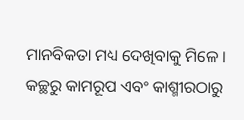ମାନବିକତା ମଧ୍ୟ ଦେଖିବାକୁ ମିଳେ । କଚ୍ଛରୁ କାମରୂପ ଏବଂ କାଶ୍ମୀରଠାରୁ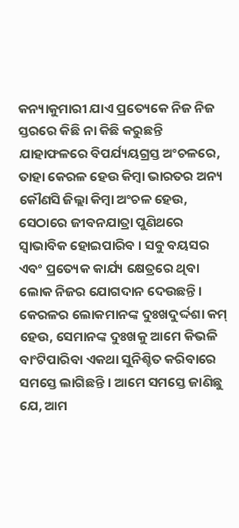କନ୍ୟାକୁମାରୀ ଯାଏ ପ୍ରତ୍ୟେକେ ନିଜ ନିଜ ସ୍ତରରେ କିଛି ନା କିଛି କରୁଛନ୍ତି ଯାହାଫଳରେ ବିପର୍ଯ୍ୟୟଗ୍ରସ୍ତ ଅଂଚଳରେ, ତାହା କେରଳ ହେଉ କିମ୍ବା ଭାରତର ଅନ୍ୟ କୌଣସି ଜିଲ୍ଲା କିମ୍ବା ଅଂଚଳ ହେଉ, ସେଠାରେ ଜୀବନଯାତ୍ରା ପୁଣିଥରେ ସ୍ୱାଭାବିକ ହୋଇପାରିବ । ସବୁ ବୟସର ଏବଂ ପ୍ରତ୍ୟେକ କାର୍ଯ୍ୟ କ୍ଷେତ୍ରରେ ଥିବା ଲୋକ ନିଜର ଯୋଗଦାନ ଦେଉଛନ୍ତି । କେରଳର ଲୋକମାନଙ୍କ ଦୁଃଖଦୁର୍ଦ୍ଦଶା କମ୍ ହେଉ, ସେମାନଙ୍କ ଦୁଃଖକୁ ଆମେ କିଭଳି ବାଂଟିପାରିବା ଏକଥା ସୁନିଶ୍ଚିତ କରିବାରେ ସମସ୍ତେ ଲାଗିଛନ୍ତି । ଆମେ ସମସ୍ତେ ଜାଣିଛୁ ଯେ, ଆମ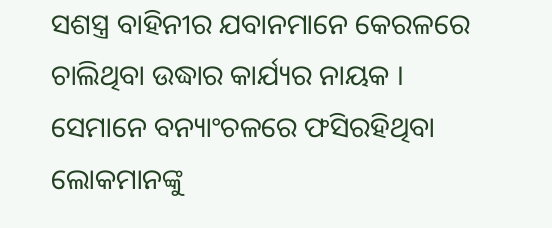ସଶସ୍ତ୍ର ବାହିନୀର ଯବାନମାନେ କେରଳରେ ଚାଲିଥିବା ଉଦ୍ଧାର କାର୍ଯ୍ୟର ନାୟକ । ସେମାନେ ବନ୍ୟାଂଚଳରେ ଫସିରହିଥିବା ଲୋକମାନଙ୍କୁ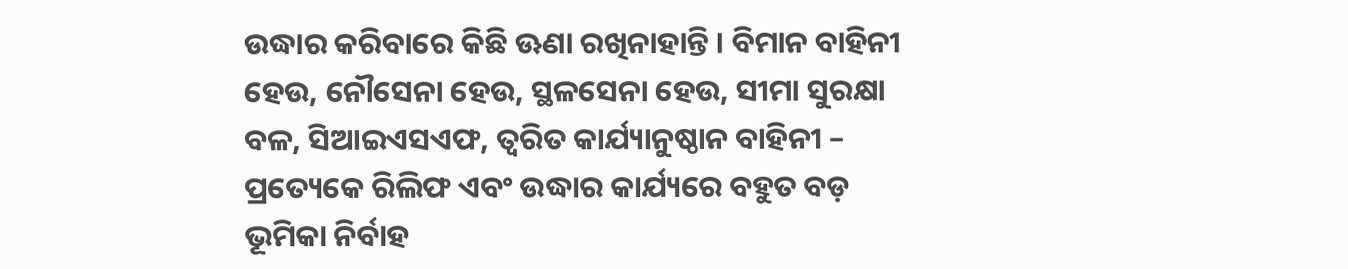ଉଦ୍ଧାର କରିବାରେ କିଛି ଊଣା ରଖିନାହାନ୍ତି । ବିମାନ ବାହିନୀ ହେଉ, ନୌସେନା ହେଉ, ସ୍ଥଳସେନା ହେଉ, ସୀମା ସୁରକ୍ଷା ବଳ, ସିଆଇଏସଏଫ, ତ୍ୱରିତ କାର୍ଯ୍ୟାନୁଷ୍ଠାନ ବାହିନୀ – ପ୍ରତ୍ୟେକେ ରିଲିଫ ଏବଂ ଉଦ୍ଧାର କାର୍ଯ୍ୟରେ ବହୁତ ବଡ଼ ଭୂମିକା ନିର୍ବାହ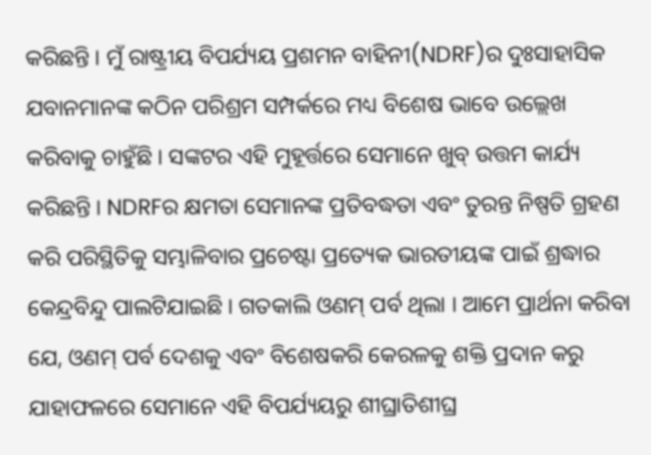କରିଛନ୍ତି । ମୁଁ ରାଷ୍ଟ୍ରୀୟ ବିପର୍ଯ୍ୟୟ ପ୍ରଶମନ ବାହିନୀ(NDRF)ର ଦୁଃସାହାସିକ ଯବାନମାନଙ୍କ କଠିନ ପରିଶ୍ରମ ସମ୍ପର୍କରେ ମଧ୍ୟ ବିଶେଷ ଭାବେ ଉଲ୍ଲେଖ କରିବାକୁ ଚାହୁଁଛି । ସଙ୍କଟର ଏହି ମୁହୂର୍ତ୍ତରେ ସେମାନେ ଖୁବ୍ ଉତ୍ତମ କାର୍ଯ୍ୟ କରିଛନ୍ତି । NDRFର କ୍ଷମତା ସେମାନଙ୍କ ପ୍ରତିବଦ୍ଧତା ଏବଂ ତୁରନ୍ତ ନିଷ୍ପତି ଗ୍ରହଣ କରି ପରିସ୍ଥିତିକୁ ସମ୍ଭାଳିବାର ପ୍ରଚେଷ୍ଟା ପ୍ରତ୍ୟେକ ଭାରତୀୟଙ୍କ ପାଇଁ ଶ୍ରଦ୍ଧାର କେନ୍ଦ୍ରବିନ୍ଦୁ ପାଲଟିଯାଇଛି । ଗତକାଲି ଓଣମ୍ ପର୍ବ ଥିଲା । ଆମେ ପ୍ରାର୍ଥନା କରିବା ଯେ, ଓଣମ୍ ପର୍ବ ଦେଶକୁ ଏବଂ ବିଶେଷକରି କେରଳକୁ ଶକ୍ତି ପ୍ରଦାନ କରୁ ଯାହାଫଳରେ ସେମାନେ ଏହି ବିପର୍ଯ୍ୟୟରୁ ଶୀଘ୍ରାତିଶୀଘ୍ର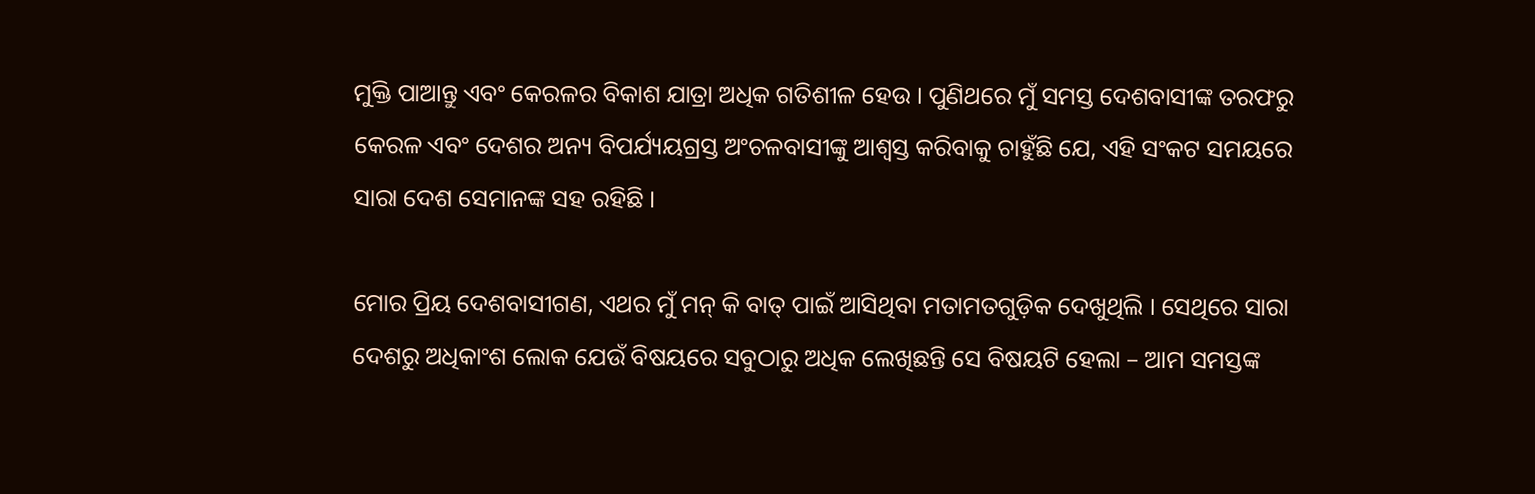ମୁକ୍ତି ପାଆନ୍ତୁ ଏବଂ କେରଳର ବିକାଶ ଯାତ୍ରା ଅଧିକ ଗତିଶୀଳ ହେଉ । ପୁଣିଥରେ ମୁଁ ସମସ୍ତ ଦେଶବାସୀଙ୍କ ତରଫରୁ କେରଳ ଏବଂ ଦେଶର ଅନ୍ୟ ବିପର୍ଯ୍ୟୟଗ୍ରସ୍ତ ଅଂଚଳବାସୀଙ୍କୁ ଆଶ୍ୱସ୍ତ କରିବାକୁ ଚାହୁଁଛି ଯେ, ଏହି ସଂକଟ ସମୟରେ ସାରା ଦେଶ ସେମାନଙ୍କ ସହ ରହିଛି ।

ମୋର ପ୍ରିୟ ଦେଶବାସୀଗଣ, ଏଥର ମୁଁ ମନ୍ କି ବାତ୍ ପାଇଁ ଆସିଥିବା ମତାମତଗୁଡ଼ିକ ଦେଖୁଥିଲି । ସେଥିରେ ସାରା ଦେଶରୁ ଅଧିକାଂଶ ଲୋକ ଯେଉଁ ବିଷୟରେ ସବୁଠାରୁ ଅଧିକ ଲେଖିଛନ୍ତି ସେ ବିଷୟଟି ହେଲା – ଆମ ସମସ୍ତଙ୍କ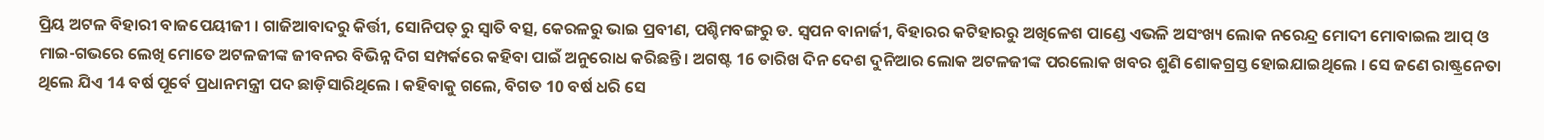ପ୍ରିୟ ଅଟଳ ବିହାରୀ ବାଜପେୟୀଜୀ । ଗାଜିଆବାଦରୁ କିର୍ତ୍ତୀ, ସୋନିପତ୍ ରୁ ସ୍ୱାତି ବତ୍ସ, କେରଳରୁ ଭାଇ ପ୍ରବୀଣ, ପଶ୍ଚିମବଙ୍ଗରୁ ଡ. ସ୍ୱପନ ବାନାର୍ଜୀ, ବିହାରର କଟିହାରରୁ ଅଖିଳେଶ ପାଣ୍ଡେ ଏଭଳି ଅସଂଖ୍ୟ ଲୋକ ନରେନ୍ଦ୍ର ମୋଦୀ ମୋବାଇଲ ଆପ୍ ଓ ମାଇ-ଗଭରେ ଲେଖି ମୋତେ ଅଟଳଜୀଙ୍କ ଜୀବନର ବିଭିନ୍ନ ଦିଗ ସମ୍ପର୍କରେ କହିବା ପାଇଁ ଅନୁରୋଧ କରିଛନ୍ତି । ଅଗଷ୍ଟ 16 ତାରିଖ ଦିନ ଦେଶ ଦୁନିଆର ଲୋକ ଅଟଳଜୀଙ୍କ ପରଲୋକ ଖବର ଶୁଣି ଶୋକଗ୍ରସ୍ତ ହୋଇଯାଇଥିଲେ । ସେ ଜଣେ ରାଷ୍ଟ୍ରନେତା ଥିଲେ ଯିଏ 14 ବର୍ଷ ପୂର୍ବେ ପ୍ରଧାନମନ୍ତ୍ରୀ ପଦ ଛାଡ଼ିସାରିଥିଲେ । କହିବାକୁ ଗଲେ, ବିଗତ 10 ବର୍ଷ ଧରି ସେ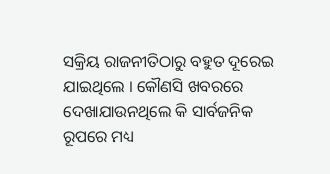ସକ୍ରିୟ ରାଜନୀତିଠାରୁ ବହୁତ ଦୂରେଇ ଯାଇଥିଲେ । କୌଣସି ଖବରରେ ଦେଖାଯାଉନଥିଲେ କି ସାର୍ବଜନିକ ରୂପରେ ମଧ୍ୟ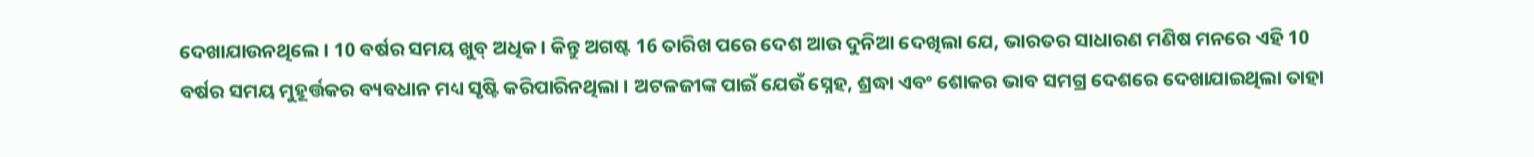ଦେଖାଯାଉନଥିଲେ । 10 ବର୍ଷର ସମୟ ଖୁବ୍ ଅଧିକ । କିନ୍ତୁ ଅଗଷ୍ଟ 16 ତାରିଖ ପରେ ଦେଶ ଆଉ ଦୁନିଆ ଦେଖିଲା ଯେ, ଭାରତର ସାଧାରଣ ମଣିଷ ମନରେ ଏହି 10 ବର୍ଷର ସମୟ ମୁହୂର୍ତ୍ତକର ବ୍ୟବଧାନ ମଧ୍ୟ ସୃଷ୍ଟି କରିପାରିନଥିଲା । ଅଟଳଜୀଙ୍କ ପାଇଁ ଯେଉଁ ସ୍ନେହ, ଶ୍ରଦ୍ଧା ଏବଂ ଶୋକର ଭାବ ସମଗ୍ର ଦେଶରେ ଦେଖାଯାଇଥିଲା ତାହା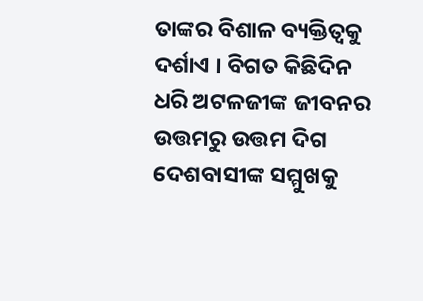ତାଙ୍କର ବିଶାଳ ବ୍ୟକ୍ତିତ୍ୱକୁ ଦର୍ଶାଏ । ବିଗତ କିଛିଦିନ ଧରି ଅଟଳଜୀଙ୍କ ଜୀବନର ଉତ୍ତମରୁ ଉତ୍ତମ ଦିଗ ଦେଶବାସୀଙ୍କ ସମ୍ମୁଖକୁ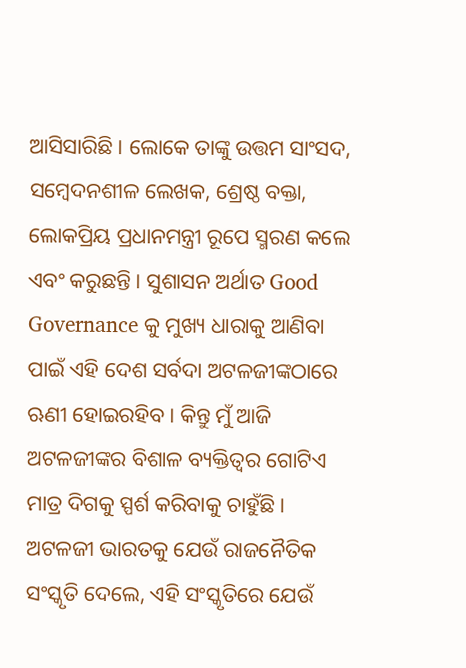ଆସିସାରିଛି । ଲୋକେ ତାଙ୍କୁ ଉତ୍ତମ ସାଂସଦ, ସମ୍ବେଦନଶୀଳ ଲେଖକ, ଶ୍ରେଷ୍ଠ ବକ୍ତା, ଲୋକପ୍ରିୟ ପ୍ରଧାନମନ୍ତ୍ରୀ ରୂପେ ସ୍ମରଣ କଲେ ଏବଂ କରୁଛନ୍ତି । ସୁଶାସନ ଅର୍ଥାତ Good Governance କୁ ମୁଖ୍ୟ ଧାରାକୁ ଆଣିବା ପାଇଁ ଏହି ଦେଶ ସର୍ବଦା ଅଟଳଜୀଙ୍କଠାରେ ଋଣୀ ହୋଇରହିବ । କିନ୍ତୁ ମୁଁ ଆଜି ଅଟଳଜୀଙ୍କର ବିଶାଳ ବ୍ୟକ୍ତିତ୍ୱର ଗୋଟିଏ ମାତ୍ର ଦିଗକୁ ସ୍ପର୍ଶ କରିବାକୁ ଚାହୁଁଛି । ଅଟଳଜୀ ଭାରତକୁ ଯେଉଁ ରାଜନୈତିକ ସଂସ୍କୃତି ଦେଲେ, ଏହି ସଂସ୍କୃତିରେ ଯେଉଁ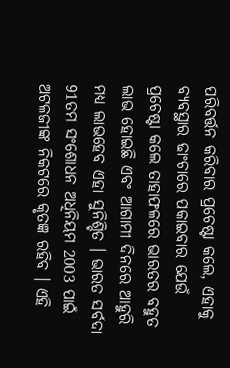ପରିବର୍ତ୍ତନ କରିବାର ପ୍ରଚେଷ୍ଟା କଲେ, ଏହାକୁ ବ୍ୟବସ୍ଥାର ଢାଂଚାରେ ପକାଇବାର ଯେଉଁ ପ୍ରଚେଷ୍ଟା କଲେ ତାହାଫଳରେ ଭାରତର ବହୁତ ଲାଭ ହୋଇଛି ଏବଂ ଆଗାମୀ ଦିନରେ ଆହୁରି ମଧ୍ୟ ଲାଭହେବ ଏହା ସୁନିଶ୍ଚିତ । ଭାରତ ସର୍ବଦା 91ତମ ସଂଶୋଧନ ଅଧିନିୟମ 2003 ପାଇଁ ଅଟଳଜୀଙ୍କ ନିକଟରେ କୃତଜ୍ଞ ରହିବ । ଏହି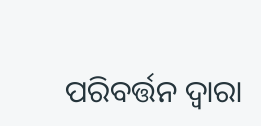ପରିବର୍ତ୍ତନ ଦ୍ୱାରା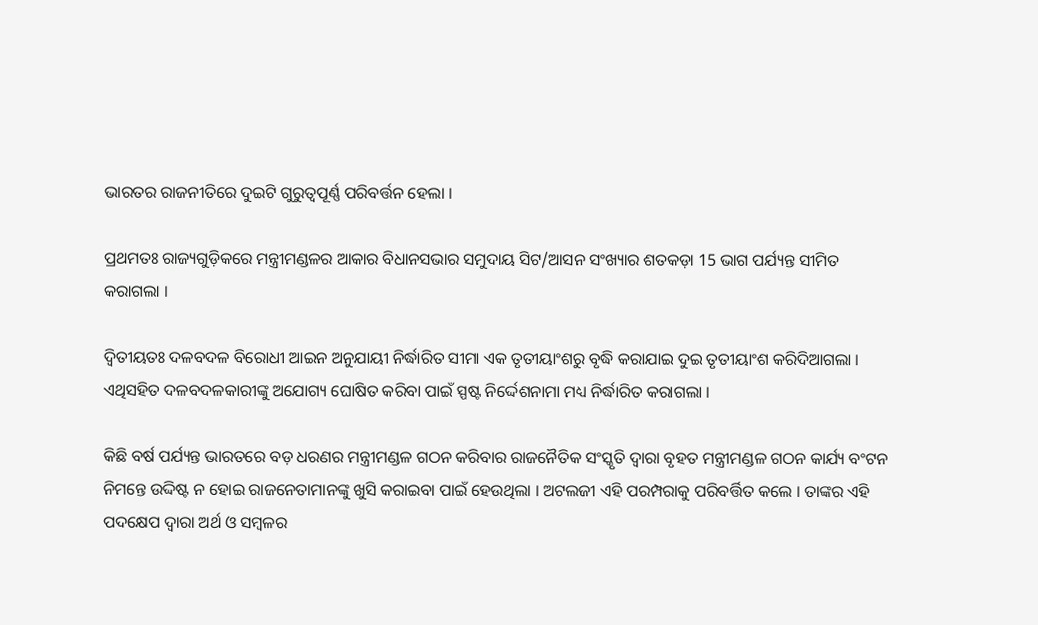ଭାରତର ରାଜନୀତିରେ ଦୁଇଟି ଗୁରୁତ୍ୱପୂର୍ଣ୍ଣ ପରିବର୍ତ୍ତନ ହେଲା ।

ପ୍ରଥମତଃ ରାଜ୍ୟଗୁଡ଼ିକରେ ମନ୍ତ୍ରୀମଣ୍ଡଳର ଆକାର ବିଧାନସଭାର ସମୁଦାୟ ସିଟ/ଆସନ ସଂଖ୍ୟାର ଶତକଡ଼ା 15 ଭାଗ ପର୍ଯ୍ୟନ୍ତ ସୀମିତ କରାଗଲା ।

ଦ୍ୱିତୀୟତଃ ଦଳବଦଳ ବିରୋଧୀ ଆଇନ ଅନୁଯାୟୀ ନିର୍ଦ୍ଧାରିତ ସୀମା ଏକ ତୃତୀୟାଂଶରୁ ବୃଦ୍ଧି କରାଯାଇ ଦୁଇ ତୃତୀୟାଂଶ କରିଦିଆଗଲା । ଏଥିସହିତ ଦଳବଦଳକାରୀଙ୍କୁ ଅଯୋଗ୍ୟ ଘୋଷିତ କରିବା ପାଇଁ ସ୍ପଷ୍ଟ ନିର୍ଦ୍ଦେଶନାମା ମଧ୍ୟ ନିର୍ଦ୍ଧାରିତ କରାଗଲା ।

କିଛି ବର୍ଷ ପର୍ଯ୍ୟନ୍ତ ଭାରତରେ ବଡ଼ ଧରଣର ମନ୍ତ୍ରୀମଣ୍ଡଳ ଗଠନ କରିବାର ରାଜନୈତିକ ସଂସ୍କୃତି ଦ୍ୱାରା ବୃହତ ମନ୍ତ୍ରୀମଣ୍ଡଳ ଗଠନ କାର୍ଯ୍ୟ ବଂଟନ ନିମନ୍ତେ ଉଦ୍ଦିଷ୍ଟ ନ ହୋଇ ରାଜନେତାମାନଙ୍କୁ ଖୁସି କରାଇବା ପାଇଁ ହେଉଥିଲା । ଅଟଲଜୀ ଏହି ପରମ୍ପରାକୁ ପରିବର୍ତ୍ତିତ କଲେ । ତାଙ୍କର ଏହି ପଦକ୍ଷେପ ଦ୍ୱାରା ଅର୍ଥ ଓ ସମ୍ବଳର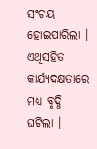ସଂଚୟ ହୋଇପାରିଲା । ଏଥିସହିତ କାର୍ଯ୍ୟଦକ୍ଷତାରେ ମଧ୍ୟ ବୃଦ୍ଧି ଘଟିଲା ।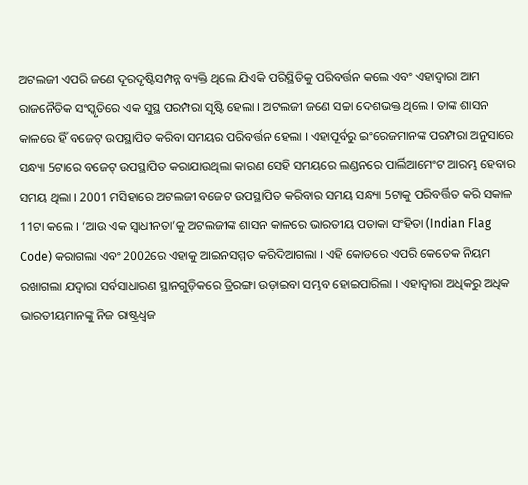ଅଟଲଜୀ ଏପରି ଜଣେ ଦୂରଦୃଷ୍ଟିସମ୍ପନ୍ନ ବ୍ୟକ୍ତି ଥିଲେ ଯିଏକି ପରିସ୍ଥିତିକୁ ପରିବର୍ତ୍ତନ କଲେ ଏବଂ ଏହାଦ୍ୱାରା ଆମ ରାଜନୈତିକ ସଂସ୍କୃତିରେ ଏକ ସୁସ୍ଥ ପରମ୍ପରା ସୃଷ୍ଟି ହେଲା । ଅଟଲଜୀ ଜଣେ ସଚ୍ଚା ଦେଶଭକ୍ତ ଥିଲେ । ତାଙ୍କ ଶାସନ କାଳରେ ହିଁ ବଜେଟ୍ ଉପସ୍ଥାପିତ କରିବା ସମୟର ପରିବର୍ତ୍ତନ ହେଲା । ଏହାପୂର୍ବରୁ ଇଂରେଜମାନଙ୍କ ପରମ୍ପରା ଅନୁସାରେ ସନ୍ଧ୍ୟା 5ଟାରେ ବଜେଟ୍ ଉପସ୍ଥାପିତ କରାଯାଉଥିଲା କାରଣ ସେହି ସମୟରେ ଲଣ୍ଡନରେ ପାର୍ଲିଆମେଂଟ ଆରମ୍ଭ ହେବାର ସମୟ ଥିଲା । 2001 ମସିହାରେ ଅଟଲଜୀ ବଜେଟ ଉପସ୍ଥାପିତ କରିବାର ସମୟ ସନ୍ଧ୍ୟା 5ଟାକୁ ପରିବର୍ତ୍ତିତ କରି ସକାଳ 11ଟା କଲେ । ‘ଆଉ ଏକ ସ୍ୱାଧୀନତା’କୁ ଅଟଲଜୀଙ୍କ ଶାସନ କାଳରେ ଭାରତୀୟ ପତାକା ସଂହିତା (Indian Flag Code) କରାଗଲା ଏବଂ 2002ରେ ଏହାକୁ ଆଇନସମ୍ମତ କରିଦିଆଗଲା । ଏହି କୋଡରେ ଏପରି କେତେକ ନିୟମ ରଖାଗଲା ଯଦ୍ୱାରା ସର୍ବସାଧାରଣ ସ୍ଥାନଗୁଡ଼ିକରେ ତ୍ରିରଙ୍ଗା ଉଡ଼ାଇବା ସମ୍ଭବ ହୋଇପାରିଲା । ଏହାଦ୍ୱାରା ଅଧିକରୁ ଅଧିକ ଭାରତୀୟମାନଙ୍କୁ ନିଜ ରାଷ୍ଟ୍ରଧ୍ୱଜ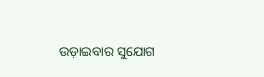ଉଡ଼ାଇବାର ସୁଯୋଗ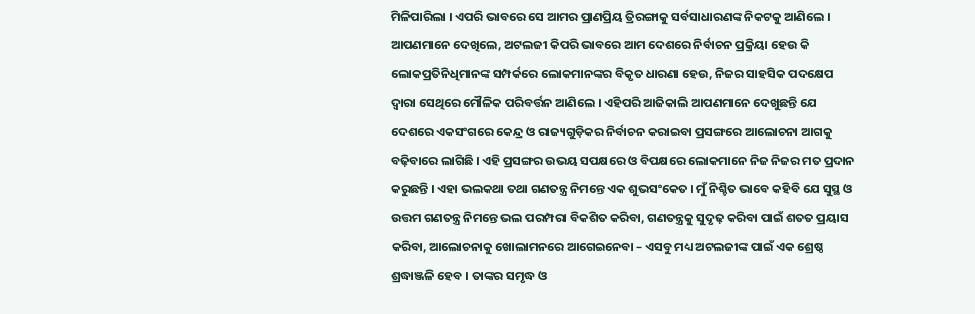ମିଳିପାରିଲା । ଏପରି ଭାବରେ ସେ ଆମର ପ୍ରାଣପ୍ରିୟ ତ୍ରିରଙ୍ଗାକୁ ସର୍ବସାଧାରଣଙ୍କ ନିକଟକୁ ଆଣିଲେ । ଆପଣମାନେ ଦେଖିଲେ, ଅଟଲଜୀ କିପରି ଭାବରେ ଆମ ଦେଶରେ ନିର୍ବାଚନ ପ୍ରକ୍ରିୟା ହେଉ କି ଲୋକପ୍ରତିନିଧିମାନଙ୍କ ସମ୍ପର୍କରେ ଲୋକମାନଙ୍କର ବିକୃତ ଧାରଣା ହେଉ, ନିଜର ସାହସିକ ପଦକ୍ଷେପ ଦ୍ୱାରା ସେଥିରେ ମୌଳିକ ପରିବର୍ତ୍ତନ ଆଣିଲେ । ଏହିପରି ଆଜିକାଲି ଆପଣମାନେ ଦେଖୁଛନ୍ତି ଯେ ଦେଶରେ ଏକସଂଗରେ କେନ୍ଦ୍ର ଓ ରାଜ୍ୟଗୁଡ଼ିକର ନିର୍ବାଚନ କରାଇବା ପ୍ରସଙ୍ଗରେ ଆଲୋଚନା ଆଗକୁ ବଢ଼ିବାରେ ଲାଗିଛି । ଏହି ପ୍ରସଙ୍ଗର ଉଭୟ ସପକ୍ଷରେ ଓ ବିପକ୍ଷରେ ଲୋକମାନେ ନିଜ ନିଜର ମତ ପ୍ରଦାନ କରୁଛନ୍ତି । ଏହା ଭଲକଥା ତଥା ଗଣତନ୍ତ୍ର ନିମନ୍ତେ ଏକ ଶୁଭସଂକେତ । ମୁଁ ନିଶ୍ଚିତ ଭାବେ କହିବି ଯେ ସୁସ୍ଥ ଓ ଉତ୍ତମ ଗଣତନ୍ତ୍ର ନିମନ୍ତେ ଭଲ ପରମ୍ପରା ବିକଶିତ କରିବା, ଗଣତନ୍ତ୍ରକୁ ସୁଦୃଢ଼ କରିବା ପାଇଁ ଶତତ ପ୍ରୟାସ କରିବା, ଆଲୋଚନାକୁ ଖୋଲାମନରେ ଆଗେଇନେବା – ଏସବୁ ମଧ୍ୟ ଅଟଲଜୀଙ୍କ ପାଇଁ ଏକ ଶ୍ରେଷ୍ଠ ଶ୍ରଦ୍ଧାଞ୍ଜଳି ହେବ । ତାଙ୍କର ସମୃଦ୍ଧ ଓ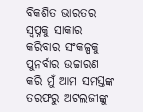ବିକଶିତ ଭାରତର ସ୍ୱପ୍ନକୁ ସାକାର କରିବାର ସଂକଳ୍ପକୁ ପୁନର୍ବାର ଉଚ୍ଚାରଣ କରି ମୁଁ ଆମ ସମସ୍ତଙ୍କ ତରଫରୁ ଅଟଲଜୀଙ୍କୁ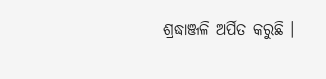ଶ୍ରଦ୍ଧାଞ୍ଜଳି ଅର୍ପିତ କରୁଛି ।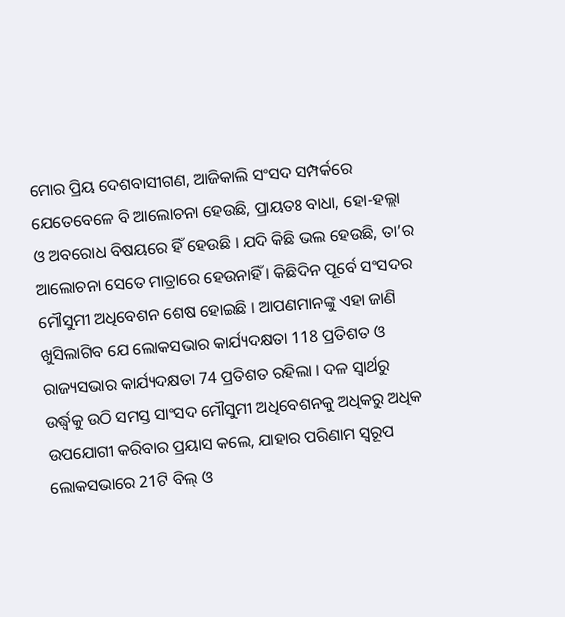ମୋର ପ୍ରିୟ ଦେଶବାସୀଗଣ, ଆଜିକାଲି ସଂସଦ ସମ୍ପର୍କରେ ଯେତେବେଳେ ବି ଆଲୋଚନା ହେଉଛି, ପ୍ରାୟତଃ ବାଧା, ହୋ-ହଲ୍ଲା ଓ ଅବରୋଧ ବିଷୟରେ ହିଁ ହେଉଛି । ଯଦି କିଛି ଭଲ ହେଉଛି, ତା’ର ଆଲୋଚନା ସେତେ ମାତ୍ରାରେ ହେଉନାହିଁ । କିଛିଦିନ ପୂର୍ବେ ସଂସଦର ମୌସୁମୀ ଅଧିବେଶନ ଶେଷ ହୋଇଛି । ଆପଣମାନଙ୍କୁ ଏହା ଜାଣି ଖୁସିଲାଗିବ ଯେ ଲୋକସଭାର କାର୍ଯ୍ୟଦକ୍ଷତା 118 ପ୍ରତିଶତ ଓ ରାଜ୍ୟସଭାର କାର୍ଯ୍ୟଦକ୍ଷତା 74 ପ୍ରତିଶତ ରହିଲା । ଦଳ ସ୍ୱାର୍ଥରୁ ଉର୍ଦ୍ଧ୍ଵକୁ ଉଠି ସମସ୍ତ ସାଂସଦ ମୌସୁମୀ ଅଧିବେଶନକୁ ଅଧିକରୁ ଅଧିକ ଉପଯୋଗୀ କରିବାର ପ୍ରୟାସ କଲେ, ଯାହାର ପରିଣାମ ସ୍ୱରୂପ ଲୋକସଭାରେ 21ଟି ବିଲ୍ ଓ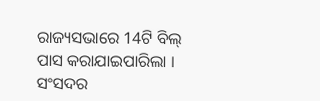ରାଜ୍ୟସଭାରେ 14ଟି ବିଲ୍ ପାସ କରାଯାଇପାରିଲା । ସଂସଦର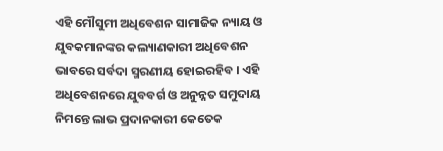ଏହି ମୌସୁମୀ ଅଧିବେଶନ ସାମାଜିକ ନ୍ୟାୟ ଓ ଯୁବକମାନଙ୍କର କଲ୍ୟାଣକାରୀ ଅଧିବେଶନ ଭାବରେ ସର୍ବଦା ସ୍ମରଣୀୟ ହୋଇରହିବ । ଏହି ଅଧିବେଶନରେ ଯୁବବର୍ଗ ଓ ଅନୁନ୍ନତ ସମୁଦାୟ ନିମନ୍ତେ ଲାଭ ପ୍ରଦାନକାରୀ କେତେକ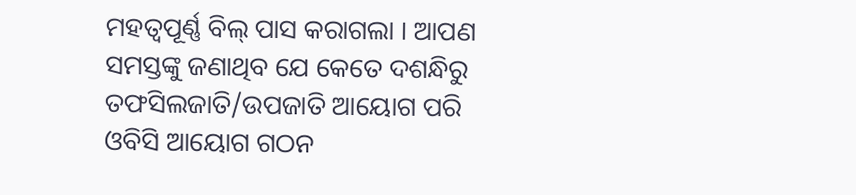ମହତ୍ୱପୂର୍ଣ୍ଣ ବିଲ୍ ପାସ କରାଗଲା । ଆପଣ ସମସ୍ତଙ୍କୁ ଜଣାଥିବ ଯେ କେତେ ଦଶନ୍ଧିରୁ ତଫସିଲଜାତି/ଉପଜାତି ଆୟୋଗ ପରି ଓବିସି ଆୟୋଗ ଗଠନ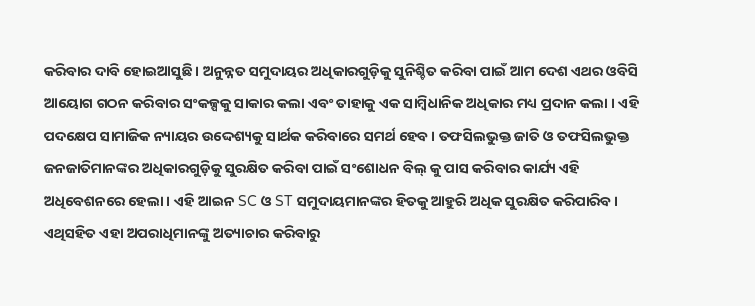କରିବାର ଦାବି ହୋଇଆସୁଛି । ଅନୁନ୍ନତ ସମୁଦାୟର ଅଧିକାରଗୁଡ଼ିକୁ ସୁନିଶ୍ଚିତ କରିବା ପାଇଁ ଆମ ଦେଶ ଏଥର ଓବିସି ଆୟୋଗ ଗଠନ କରିବାର ସଂକଳ୍ପକୁ ସାକାର କଲା ଏବଂ ତାହାକୁ ଏକ ସାମ୍ବିଧାନିକ ଅଧିକାର ମଧ୍ୟ ପ୍ରଦାନ କଲା । ଏହି ପଦକ୍ଷେପ ସାମାଜିକ ନ୍ୟାୟର ଉଦ୍ଦେଶ୍ୟକୁ ସାର୍ଥକ କରିବାରେ ସମର୍ଥ ହେବ । ତଫସିଲଭୁକ୍ତ ଜାତି ଓ ତଫସିଲଭୁକ୍ତ ଜନଜାତିମାନଙ୍କର ଅଧିକାରଗୁଡ଼ିକୁ ସୁରକ୍ଷିତ କରିବା ପାଇଁ ସଂଶୋଧନ ବିଲ୍ କୁ ପାସ କରିବାର କାର୍ଯ୍ୟ ଏହି ଅଧିବେଶନରେ ହେଲା । ଏହି ଆଇନ SC ଓ ST ସମୁଦାୟମାନଙ୍କର ହିତକୁ ଆହୁରି ଅଧିକ ସୁରକ୍ଷିତ କରିପାରିବ । ଏଥିସହିତ ଏହା ଅପରାଧିମାନଙ୍କୁ ଅତ୍ୟାଚାର କରିବାରୁ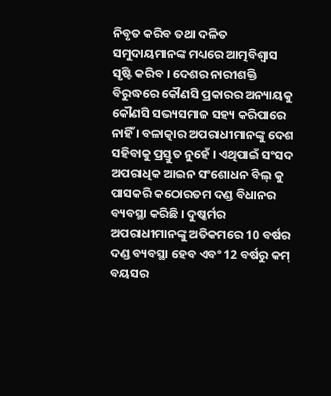ନିବୃତ କରିବ ତଥା ଦଳିତ ସମୁଦାୟମାନଙ୍କ ମଧ୍ୟରେ ଆତ୍ମବିଶ୍ୱାସ ସୃଷ୍ଟି କରିବ । ଦେଶର ନାରୀଶକ୍ତି ବିରୁଦ୍ଧରେ କୌଣସି ପ୍ରକାରର ଅନ୍ୟାୟକୁ କୌଣସି ସଭ୍ୟସମାଜ ସହ୍ୟ କରିପାରେ ନାହିଁ । ବଳାତ୍କାର ଅପରାଧୀମାନଙ୍କୁ ଦେଶ ସହିବାକୁ ପ୍ରସ୍ତୁତ ନୁହେଁ । ଏଥିପାଇଁ ସଂସଦ ଅପରାଧିକ ଆଇନ ସଂଶୋଧନ ବିଲ୍ କୁ ପାସକରି କଠୋରତମ ଦଣ୍ଡ ବିଧାନର ବ୍ୟବସ୍ଥା କରିଛି । ଦୁଷ୍କର୍ମର ଅପରାଧୀମାନଙ୍କୁ ଅତିକମରେ 10 ବର୍ଷର ଦଣ୍ଡ ବ୍ୟବସ୍ଥା ହେବ ଏବଂ 12 ବର୍ଷରୁ କମ୍ ବୟସର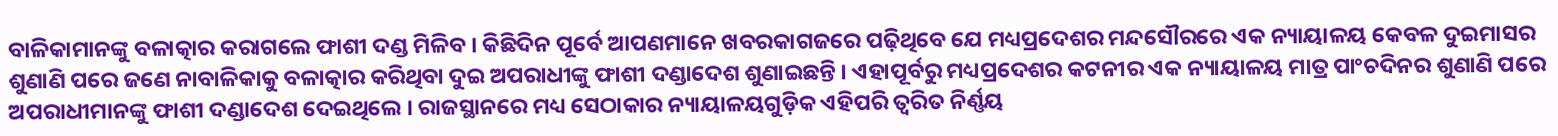ବାଳିକାମାନଙ୍କୁ ବଳାତ୍କାର କରାଗଲେ ଫାଶୀ ଦଣ୍ଡ ମିଳିବ । କିଛିଦିନ ପୂର୍ବେ ଆପଣମାନେ ଖବରକାଗଜରେ ପଢ଼ିଥିବେ ଯେ ମଧ୍ୟପ୍ରଦେଶର ମନ୍ଦସୌରରେ ଏକ ନ୍ୟାୟାଳୟ କେବଳ ଦୁଇମାସର ଶୁଣାଣି ପରେ ଜଣେ ନାବାଳିକାକୁ ବଳାତ୍କାର କରିଥିବା ଦୁଇ ଅପରାଧୀଙ୍କୁ ଫାଶୀ ଦଣ୍ଡାଦେଶ ଶୁଣାଇଛନ୍ତି । ଏହାପୂର୍ବରୁ ମଧ୍ୟପ୍ରଦେଶର କଟନୀର ଏକ ନ୍ୟାୟାଳୟ ମାତ୍ର ପାଂଚଦିନର ଶୁଣାଣି ପରେ ଅପରାଧୀମାନଙ୍କୁ ଫାଶୀ ଦଣ୍ଡାଦେଶ ଦେଇଥିଲେ । ରାଜସ୍ଥାନରେ ମଧ୍ୟ ସେଠାକାର ନ୍ୟାୟାଳୟଗୁଡ଼ିକ ଏହିପରି ତ୍ୱରିତ ନିର୍ଣ୍ଣୟ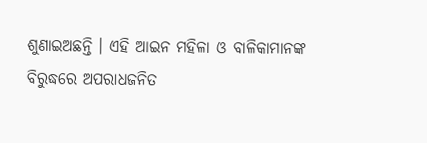ଶୁଣାଇଅଛନ୍ତି । ଏହି ଆଇନ ମହିଳା ଓ ବାଳିକାମାନଙ୍କ ବିରୁଦ୍ଧରେ ଅପରାଧଜନିତ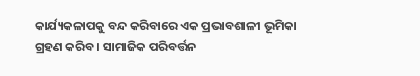କାର୍ଯ୍ୟକଳାପକୁ ବନ୍ଦ କରିବାରେ ଏକ ପ୍ରଭାବଶାଳୀ ଭୂମିକା ଗ୍ରହଣ କରିବ । ସାମାଜିକ ପରିବର୍ତ୍ତନ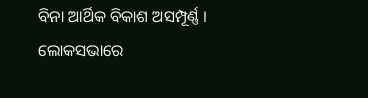ବିନା ଆର୍ଥିକ ବିକାଶ ଅସମ୍ପୂର୍ଣ୍ଣ । ଲୋକସଭାରେ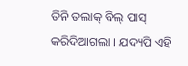ତିନି ତଲାକ୍ ବିଲ୍ ପାସ୍ କରିଦିଆଗଲା । ଯଦ୍ୟପି ଏହି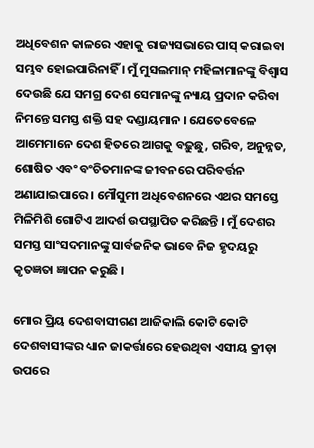ଅଧିବେଶନ କାଳରେ ଏହାକୁ ରାଜ୍ୟସଭାରେ ପାସ୍ କରାଇବା ସମ୍ଭବ ହୋଇପାରିନାହିଁ । ମୁଁ ମୁସଲମାନ୍ ମହିଳାମାନଙ୍କୁ ବିଶ୍ୱାସ ଦେଉଛି ଯେ ସମଗ୍ର ଦେଶ ସେମାନଙ୍କୁ ନ୍ୟାୟ ପ୍ରଦାନ କରିବା ନିମନ୍ତେ ସମସ୍ତ ଶକ୍ତି ସହ ଦଣ୍ଡାୟମାନ । ଯେତେବେଳେ ଆମେମାନେ ଦେଶ ହିତରେ ଆଗକୁ ବଢ଼ୁଛୁ, ଗରିବ, ଅନୁନ୍ନତ, ଶୋଷିତ ଏବଂ ବଂଚିତମାନଙ୍କ ଜୀବନରେ ପରିବର୍ତ୍ତନ ଅଣାଯାଇପାରେ । ମୌସୁମୀ ଅଧିବେଶନରେ ଏଥର ସମସ୍ତେ ମିଳିମିଶି ଗୋଟିଏ ଆଦର୍ଶ ଉପସ୍ଥାପିତ କରିଛନ୍ତି । ମୁଁ ଦେଶର ସମସ୍ତ ସାଂସଦମାନଙ୍କୁ ସାର୍ବଜନିକ ଭାବେ ନିଜ ହୃଦୟରୁ କୃତଜ୍ଞତା ଜ୍ଞାପନ କରୁଛି ।

ମୋର ପ୍ରିୟ ଦେଶବାସୀଗଣ ଆଜିକାଲି କୋଟି କୋଟି ଦେଶବାସୀଙ୍କର ଧ୍ୟାନ ଜାକର୍ତ୍ତାରେ ହେଉଥିବା ଏସୀୟ କ୍ରୀଡ଼ା ଉପରେ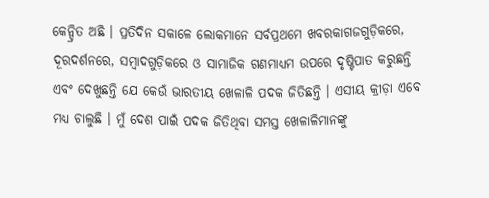କେନ୍ଦ୍ରିତ ଅଛି । ପ୍ରତିଦିନ ସକାଳେ ଲୋକମାନେ ସର୍ବପ୍ରଥମେ ଖବରକାଗଜଗୁଡ଼ିକରେ, ଦୂରଦର୍ଶନରେ, ସମ୍ବାଦଗୁଡ଼ିକରେ ଓ ସାମାଜିକ ଗଣମାଧ୍ୟମ ଉପରେ ଦୃଷ୍ଟିପାତ କରୁଛନ୍ତି ଏବଂ ଦେଖୁଛନ୍ତି ଯେ କେଉଁ ଭାରତୀୟ ଖେଳାଳି ପଦକ ଜିତିଛନ୍ତି । ଏସୀୟ କ୍ରୀଡ଼ା ଏବେ ମଧ୍ୟ ଚାଲୁଛି । ମୁଁ ଦେଶ ପାଇଁ ପଦକ ଜିତିଥିବା ସମସ୍ତ ଖେଳାଳିମାନଙ୍କୁ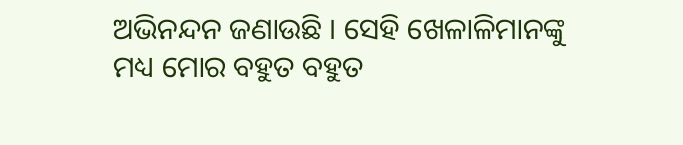ଅଭିନନ୍ଦନ ଜଣାଉଛି । ସେହି ଖେଳାଳିମାନଙ୍କୁ ମଧ୍ୟ ମୋର ବହୁତ ବହୁତ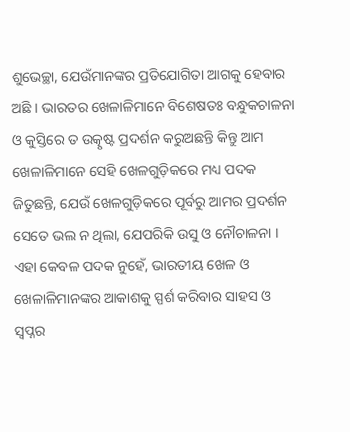ଶୁଭେଚ୍ଛା, ଯେଉଁମାନଙ୍କର ପ୍ରତିଯୋଗିତା ଆଗକୁ ହେବାର ଅଛି । ଭାରତର ଖେଳାଳିମାନେ ବିଶେଷତଃ ବନ୍ଧୁକଚାଳନା ଓ କୁସ୍ତିରେ ତ ଉତ୍କୃଷ୍ଟ ପ୍ରଦର୍ଶନ କରୁଅଛନ୍ତି କିନ୍ତୁ ଆମ ଖେଳାଳିମାନେ ସେହି ଖେଳଗୁଡ଼ିକରେ ମଧ୍ୟ ପଦକ ଜିତୁଛନ୍ତି, ଯେଉଁ ଖେଳଗୁଡ଼ିକରେ ପୂର୍ବରୁ ଆମର ପ୍ରଦର୍ଶନ ସେତେ ଭଲ ନ ଥିଲା, ଯେପରିକି ଉସୁ ଓ ନୌଚାଳନା । ଏହା କେବଳ ପଦକ ନୁହେଁ, ଭାରତୀୟ ଖେଳ ଓ ଖେଳାଳିମାନଙ୍କର ଆକାଶକୁ ସ୍ପର୍ଶ କରିବାର ସାହସ ଓ ସ୍ୱପ୍ନର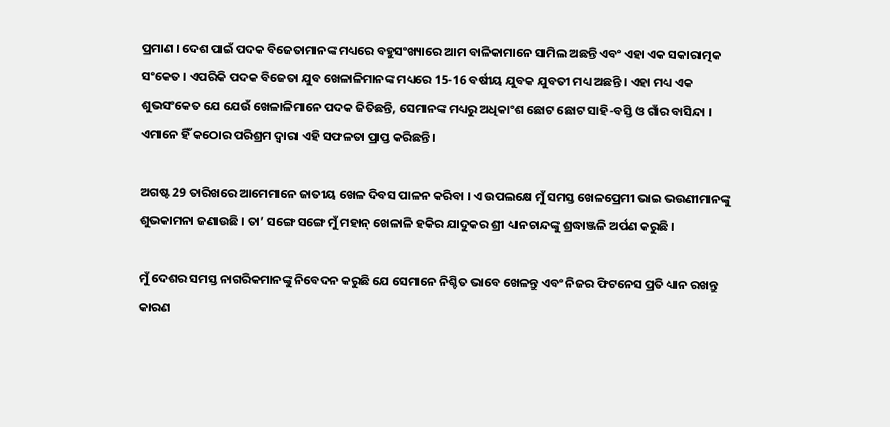ପ୍ରମାଣ । ଦେଶ ପାଇଁ ପଦକ ବିଜେତାମାନଙ୍କ ମଧ୍ୟରେ ବହୁସଂଖ୍ୟାରେ ଆମ ବାଳିକାମାନେ ସାମିଲ ଅଛନ୍ତି ଏବଂ ଏହା ଏକ ସକାରାତ୍ମକ ସଂକେତ । ଏପରିକି ପଦକ ବିଜେତା ଯୁବ ଖେଳାଳିମାନଙ୍କ ମଧ୍ୟରେ 15-16 ବର୍ଷୀୟ ଯୁବକ ଯୁବତୀ ମଧ୍ୟ ଅଛନ୍ତି । ଏହା ମଧ୍ୟ ଏକ ଶୁଭସଂକେତ ଯେ ଯେଉଁ ଖେଳାଳିମାନେ ପଦକ ଜିତିଛନ୍ତି, ସେମାନଙ୍କ ମଧ୍ୟରୁ ଅଧିକାଂଶ ଛୋଟ ଛୋଟ ସାହି-ବସ୍ତି ଓ ଗାଁର ବାସିନ୍ଦା । ଏମାନେ ହିଁ କଠୋର ପରିଶ୍ରମ ଦ୍ୱାରା ଏହି ସଫଳତା ପ୍ରାପ୍ତ କରିଛନ୍ତି ।

ଅଗଷ୍ଟ 29 ତାରିଖରେ ଆମେମାନେ ଜାତୀୟ ଖେଳ ଦିବସ ପାଳନ କରିବା । ଏ ଉପଲକ୍ଷେ ମୁଁ ସମସ୍ତ ଖେଳପ୍ରେମୀ ଭାଇ ଭଉଣୀମାନଙ୍କୁ ଶୁଭକାମନା ଜଣାଉଛି । ତା’ ସଙ୍ଗେ ସଙ୍ଗେ ମୁଁ ମହାନ୍ ଖେଳାଳି ହକିର ଯାଦୁକର ଶ୍ରୀ ଧ୍ୟାନଚାନ୍ଦଙ୍କୁ ଶ୍ରଦ୍ଧାଞ୍ଜଳି ଅର୍ପଣ କରୁଛି ।

ମୁଁ ଦେଶର ସମସ୍ତ ନାଗରିକମାନଙ୍କୁ ନିବେଦନ କରୁଛି ଯେ ସେମାନେ ନିଶ୍ଚିତ ଭାବେ ଖେଳନ୍ତୁ ଏବଂ ନିଜର ଫିଟନେସ ପ୍ରତି ଧ୍ୟାନ ରଖନ୍ତୁ କାରଣ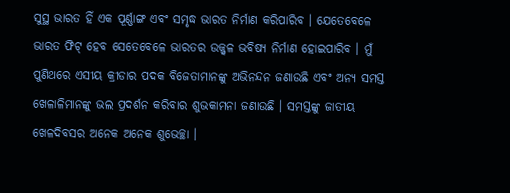ସୁସ୍ଥ ଭାରତ ହିଁ ଏକ ପୂର୍ଣ୍ଣାଙ୍ଗ ଏବଂ ସମୃଦ୍ଧ ଭାରତ ନିର୍ମାଣ କରିପାରିବ । ଯେତେବେଳେ ଭାରତ ଫିଟ୍ ହେବ ସେତେବେଳେ ଭାରତର ଉଜ୍ଜ୍ୱଳ ଭବିଷ୍ୟ ନିର୍ମାଣ ହୋଇପାରିବ । ମୁଁ ପୁଣିଥରେ ଏସୀୟ କ୍ରୀଡାର ପଦକ ବିଜେତାମାନଙ୍କୁ ଅଭିନନ୍ଦନ ଜଣାଉଛି ଏବଂ ଅନ୍ୟ ସମସ୍ତ ଖେଳାଳିମାନଙ୍କୁ ଭଲ ପ୍ରଦର୍ଶନ କରିବାର ଶୁଭକାମନା ଜଣାଉଛି । ସମସ୍ତଙ୍କୁ ଜାତୀୟ ଖେଳଦିବସର ଅନେକ ଅନେକ ଶୁଭେଚ୍ଛା ।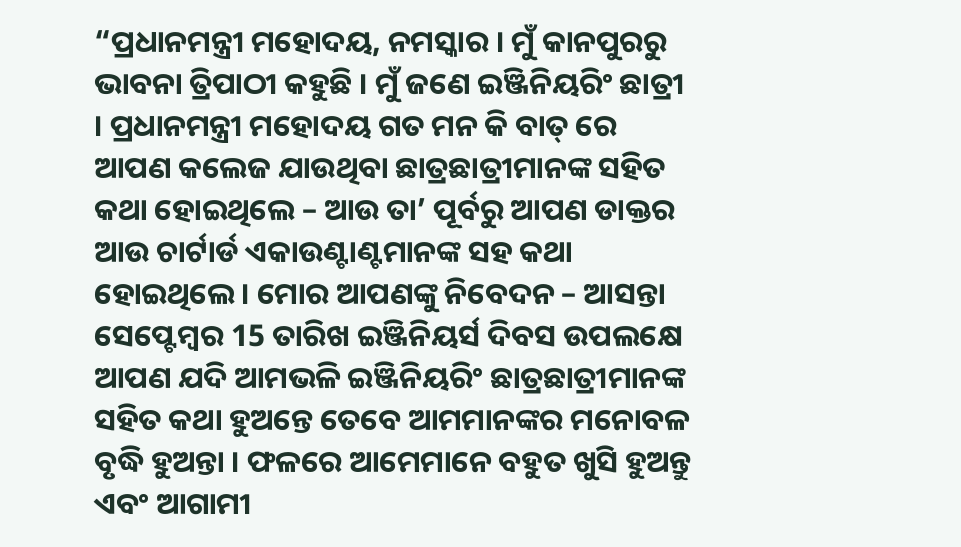“ପ୍ରଧାନମନ୍ତ୍ରୀ ମହୋଦୟ, ନମସ୍କାର । ମୁଁ କାନପୁରରୁ ଭାବନା ତ୍ରିପାଠୀ କହୁଛି । ମୁଁ ଜଣେ ଇଞ୍ଜିନିୟରିଂ ଛାତ୍ରୀ । ପ୍ରଧାନମନ୍ତ୍ରୀ ମହୋଦୟ ଗତ ମନ କି ବାତ୍ ରେ ଆପଣ କଲେଜ ଯାଉଥିବା ଛାତ୍ରଛାତ୍ରୀମାନଙ୍କ ସହିତ କଥା ହୋଇଥିଲେ – ଆଉ ତା’ ପୂର୍ବରୁ ଆପଣ ଡାକ୍ତର ଆଉ ଚାର୍ଟାର୍ଡ ଏକାଉଣ୍ଟାଣ୍ଟମାନଙ୍କ ସହ କଥା ହୋଇଥିଲେ । ମୋର ଆପଣଙ୍କୁ ନିବେଦନ – ଆସନ୍ତା ସେପ୍ଟେମ୍ବର 15 ତାରିଖ ଇଞ୍ଜିନିୟର୍ସ ଦିବସ ଉପଲକ୍ଷେ ଆପଣ ଯଦି ଆମଭଳି ଇଞ୍ଜିନିୟରିଂ ଛାତ୍ରଛାତ୍ରୀମାନଙ୍କ ସହିତ କଥା ହୁଅନ୍ତେ ତେବେ ଆମମାନଙ୍କର ମନୋବଳ ବୃଦ୍ଧି ହୁଅନ୍ତା । ଫଳରେ ଆମେମାନେ ବହୁତ ଖୁସି ହୁଅନ୍ତୁ ଏବଂ ଆଗାମୀ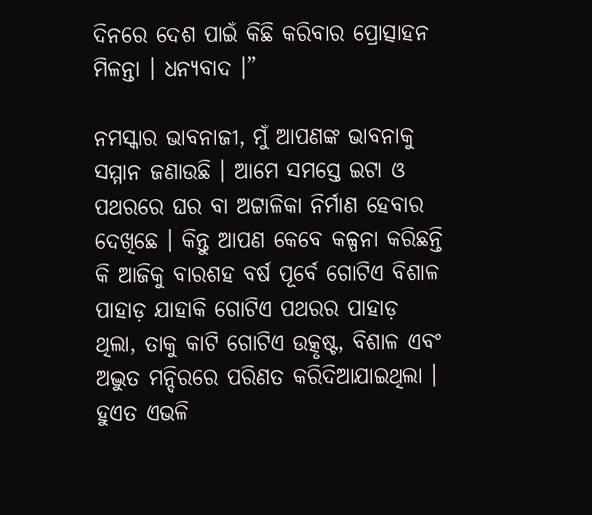ଦିନରେ ଦେଶ ପାଇଁ କିଛି କରିବାର ପ୍ରୋତ୍ସାହନ ମିଳନ୍ତା । ଧନ୍ୟବାଦ ।”

ନମସ୍କାର ଭାବନାଜୀ, ମୁଁ ଆପଣଙ୍କ ଭାବନାକୁ ସମ୍ମାନ ଜଣାଉଛି । ଆମେ ସମସ୍ତେ ଇଟା ଓ ପଥରରେ ଘର ବା ଅଟ୍ଟାଳିକା ନିର୍ମାଣ ହେବାର ଦେଖିଛେ । କିନ୍ତୁ ଆପଣ କେବେ କଳ୍ପନା କରିଛନ୍ତି କି ଆଜିକୁ ବାରଶହ ବର୍ଷ ପୂର୍ବେ ଗୋଟିଏ ବିଶାଳ ପାହାଡ଼ ଯାହାକି ଗୋଟିଏ ପଥରର ପାହାଡ଼ ଥିଲା, ତାକୁ କାଟି ଗୋଟିଏ ଉତ୍କୃଷ୍ଟ, ବିଶାଳ ଏବଂ ଅଦ୍ଭୁତ ମନ୍ଦିରରେ ପରିଣତ କରିଦିଆଯାଇଥିଲା । ହୁଏତ ଏଭଳି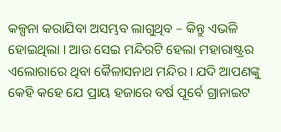କଳ୍ପନା କରାଯିବା ଅସମ୍ଭବ ଲାଗୁଥିବ – କିନ୍ତୁ ଏଭଳି ହୋଇଥିଲା । ଆଉ ସେଇ ମନ୍ଦିରଟି ହେଲା ମହାରାଷ୍ଟ୍ରର ଏଲୋରାରେ ଥିବା କୈଳାସନାଥ ମନ୍ଦିର । ଯଦି ଆପଣଙ୍କୁ କେହି କହେ ଯେ ପ୍ରାୟ ହଜାରେ ବର୍ଷ ପୂର୍ବେ ଗ୍ରାନାଇଟ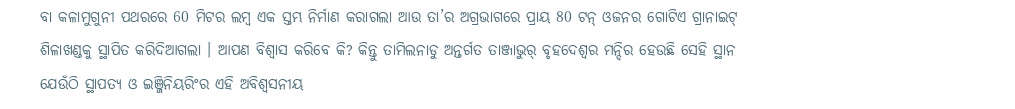ବା କଳାମୁଗୁନୀ ପଥରରେ 60 ମିଟର ଲମ୍ବ ଏକ ସ୍ତମ୍ଭ ନିର୍ମାଣ କରାଗଲା ଆଉ ତା’ର ଅଗ୍ରଭାଗରେ ପ୍ରାୟ 80 ଟନ୍ ଓଜନର ଗୋଟିଏ ଗ୍ରାନାଇଟ୍ ଶିଳାଖଣ୍ଡକୁ ସ୍ଥାପିତ କରିଦିଆଗଲା । ଆପଣ ବିଶ୍ୱାସ କରିବେ କି? କିନ୍ତୁ ତାମିଲନାଡୁ ଅନ୍ତର୍ଗତ ତାଞ୍ଜାଭୁର୍ ବୃହଦେଶ୍ୱର ମନ୍ଦିର ହେଉଛି ସେହି ସ୍ଥାନ ଯେଉଁଠି ସ୍ଥାପତ୍ୟ ଓ ଇଞ୍ଜିନିୟରିଂର ଏହି ଅବିଶ୍ୱସନୀୟ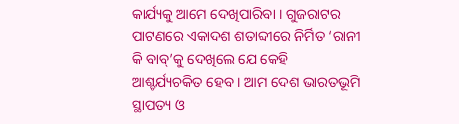କାର୍ଯ୍ୟକୁ ଆମେ ଦେଖିପାରିବା । ଗୁଜରାଟର ପାଟଣରେ ଏକାଦଶ ଶତାବ୍ଦୀରେ ନିର୍ମିତ ‘ରାନୀ କି ବାବ୍’କୁ ଦେଖିଲେ ଯେ କେହି ଆଶ୍ଚର୍ଯ୍ୟଚକିତ ହେବ । ଆମ ଦେଶ ଭାରତଭୂମି ସ୍ଥାପତ୍ୟ ଓ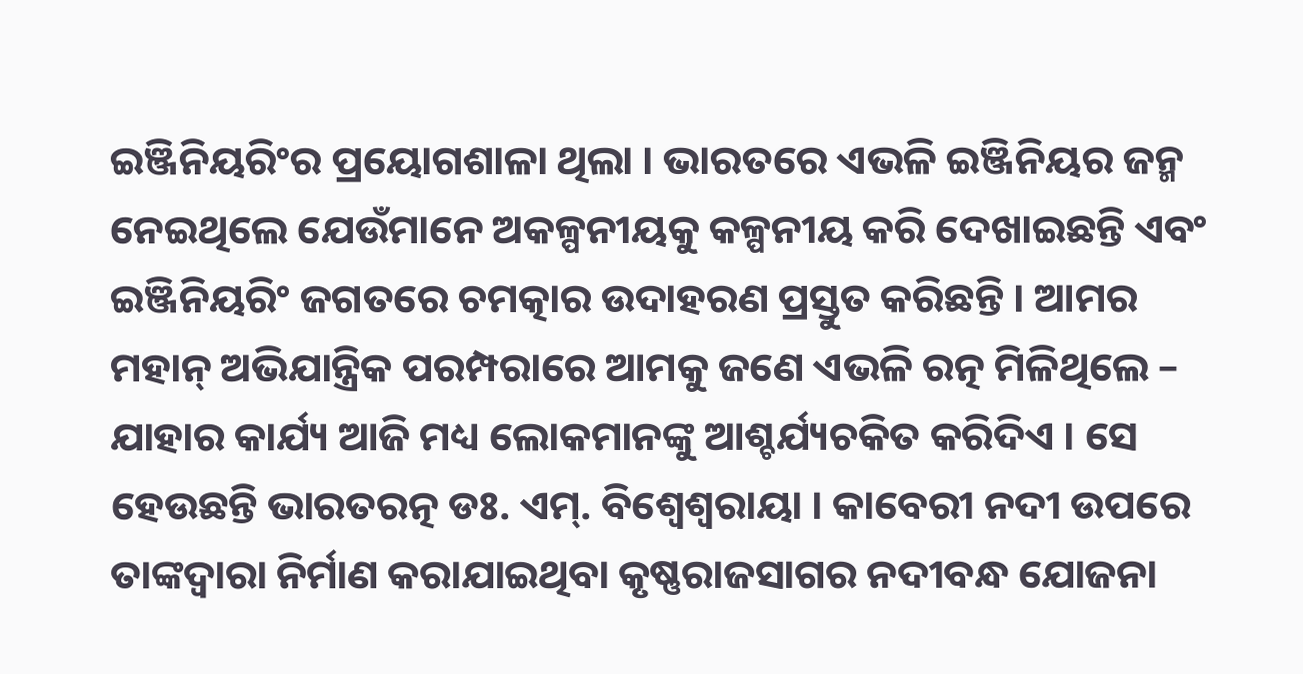ଇଞ୍ଜିନିୟରିଂର ପ୍ରୟୋଗଶାଳା ଥିଲା । ଭାରତରେ ଏଭଳି ଇଞ୍ଜିନିୟର ଜନ୍ମ ନେଇଥିଲେ ଯେଉଁମାନେ ଅକଳ୍ପନୀୟକୁ କଳ୍ପନୀୟ କରି ଦେଖାଇଛନ୍ତି ଏବଂ ଇଞ୍ଜିନିୟରିଂ ଜଗତରେ ଚମତ୍କାର ଉଦାହରଣ ପ୍ରସ୍ତୁତ କରିଛନ୍ତି । ଆମର ମହାନ୍ ଅଭିଯାନ୍ତ୍ରିକ ପରମ୍ପରାରେ ଆମକୁ ଜଣେ ଏଭଳି ରତ୍ନ ମିଳିଥିଲେ – ଯାହାର କାର୍ଯ୍ୟ ଆଜି ମଧ୍ୟ ଲୋକମାନଙ୍କୁ ଆଶ୍ଚର୍ଯ୍ୟଚକିତ କରିଦିଏ । ସେ ହେଉଛନ୍ତି ଭାରତରତ୍ନ ଡଃ. ଏମ୍. ବିଶ୍ୱେଶ୍ୱରାୟା । କାବେରୀ ନଦୀ ଉପରେ ତାଙ୍କଦ୍ୱାରା ନିର୍ମାଣ କରାଯାଇଥିବା କୃଷ୍ଣରାଜସାଗର ନଦୀବନ୍ଧ ଯୋଜନା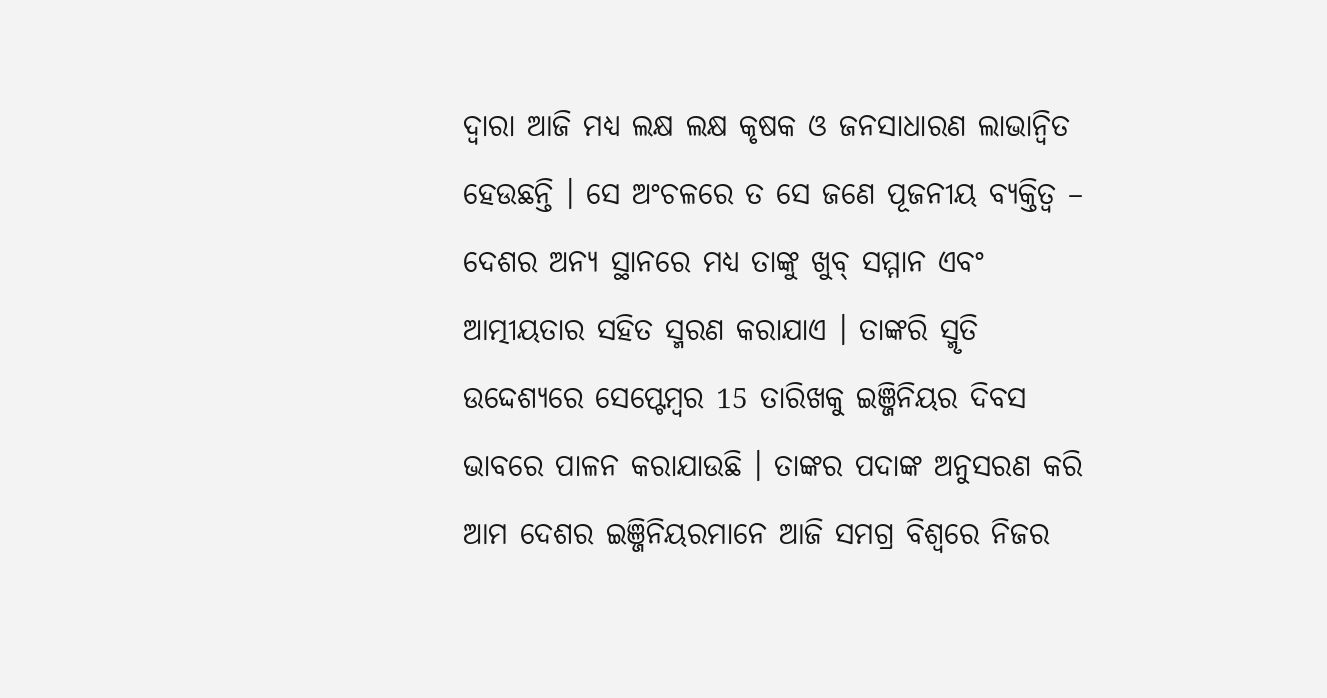ଦ୍ୱାରା ଆଜି ମଧ୍ୟ ଲକ୍ଷ ଲକ୍ଷ କୃଷକ ଓ ଜନସାଧାରଣ ଲାଭାନ୍ୱିତ ହେଉଛନ୍ତି । ସେ ଅଂଚଳରେ ତ ସେ ଜଣେ ପୂଜନୀୟ ବ୍ୟକ୍ତିତ୍ୱ – ଦେଶର ଅନ୍ୟ ସ୍ଥାନରେ ମଧ୍ୟ ତାଙ୍କୁ ଖୁବ୍ ସମ୍ମାନ ଏବଂ ଆତ୍ମୀୟତାର ସହିତ ସ୍ମରଣ କରାଯାଏ । ତାଙ୍କରି ସ୍ମୃତି ଉଦ୍ଦେଶ୍ୟରେ ସେପ୍ଟେମ୍ବର 15 ତାରିଖକୁ ଇଞ୍ଜିନିୟର ଦିବସ ଭାବରେ ପାଳନ କରାଯାଉଛି । ତାଙ୍କର ପଦାଙ୍କ ଅନୁସରଣ କରି ଆମ ଦେଶର ଇଞ୍ଜିନିୟରମାନେ ଆଜି ସମଗ୍ର ବିଶ୍ୱରେ ନିଜର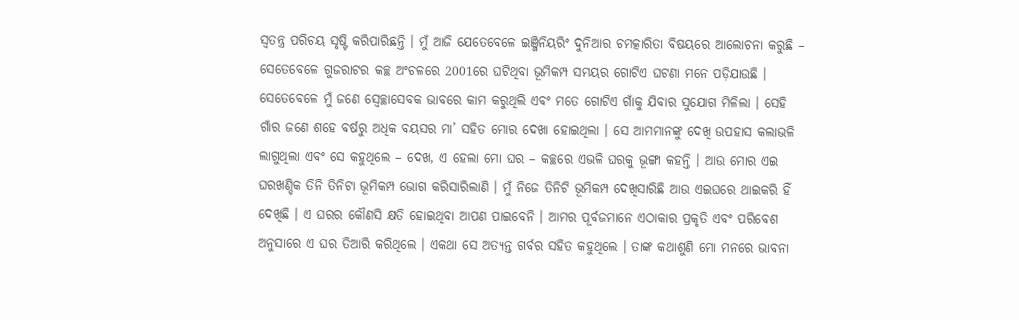ସ୍ୱତନ୍ତ୍ର ପରିଚୟ ସୃଷ୍ଟି କରିପାରିଛନ୍ତି । ମୁଁ ଆଜି ଯେତେବେଳେ ଇଞ୍ଜିନିୟରିଂ ଦୁନିଆର ଚମତ୍କାରିତା ବିଷୟରେ ଆଲୋଚନା କରୁଛି – ସେତେବେଳେ ଗୁଜରାଟର କଚ୍ଛ ଅଂଚଳରେ 2001ରେ ଘଟିଥିବା ଭୂମିକମ୍ପ ସମୟର ଗୋଟିଏ ଘଟଣା ମନେ ପଡ଼ିଯାଉଛି । ସେତେବେଳେ ମୁଁ ଜଣେ ସ୍ୱେଚ୍ଛାସେବକ ଭାବରେ କାମ କରୁଥିଲି ଏବଂ ମତେ ଗୋଟିଏ ଗାଁକୁ ଯିବାର ସୁଯୋଗ ମିଳିଲା । ସେହି ଗାଁର ଜଣେ ଶହେ ବର୍ଷରୁ ଅଧିକ ବୟସର ମା’ ସହିତ ମୋର ଦେଖା ହୋଇଥିଲା । ସେ ଆମମାନଙ୍କୁ ଦେଖି ଉପହାସ କଲାଭଳି ଲାଗୁଥିଲା ଏବଂ ସେ କହୁଥିଲେ – ଦେଖ, ଏ ହେଲା ମୋ ଘର – କଚ୍ଛରେ ଏଭଳି ଘରକୁ ଭୂଙ୍ଗା କହନ୍ତି । ଆଉ ମୋର ଏଇ ଘରଖଣ୍ଡିକ ତିନି ତିନିଟା ଭୂମିକମ୍ପ ଭୋଗ କରିସାରିଲାଣି । ମୁଁ ନିଜେ ତିନିଟି ଭୂମିକମ୍ପ ଦେଖିସାରିଛି ଆଉ ଏଇଘରେ ଥାଇକରି ହିଁ ଦେଖିଛି । ଏ ଘରର କୌଣସି କ୍ଷତି ହୋଇଥିବା ଆପଣ ପାଇବେନି । ଆମର ପୂର୍ବଜମାନେ ଏଠାକାର ପ୍ରକୃତି ଏବଂ ପରିବେଶ ଅନୁସାରେ ଏ ଘର ତିଆରି କରିଥିଲେ । ଏକଥା ସେ ଅତ୍ୟନ୍ତ ଗର୍ବର ସହିତ କହୁଥିଲେ । ତାଙ୍କ କଥାଶୁଣି ମୋ ମନରେ ଭାବନା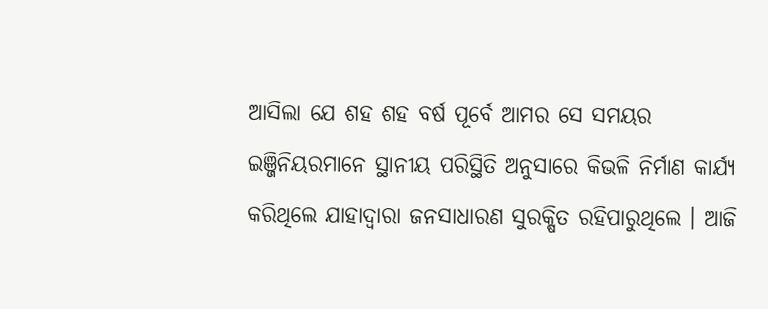ଆସିଲା ଯେ ଶହ ଶହ ବର୍ଷ ପୂର୍ବେ ଆମର ସେ ସମୟର ଇଞ୍ଜିନିୟରମାନେ ସ୍ଥାନୀୟ ପରିସ୍ଥିତି ଅନୁସାରେ କିଭଳି ନିର୍ମାଣ କାର୍ଯ୍ୟ କରିଥିଲେ ଯାହାଦ୍ୱାରା ଜନସାଧାରଣ ସୁରକ୍ଷିତ ରହିପାରୁଥିଲେ । ଆଜି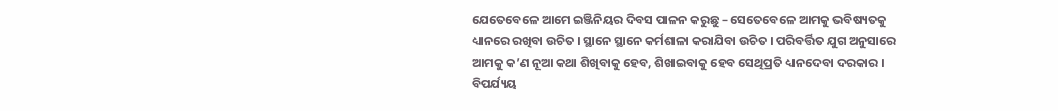ଯେତେବେଳେ ଆମେ ଇଞ୍ଜିନିୟର ଦିବସ ପାଳନ କରୁଛୁ – ସେତେବେଳେ ଆମକୁ ଭବିଷ୍ୟତକୁ ଧ୍ୟାନରେ ରଖିବା ଉଚିତ । ସ୍ଥାନେ ସ୍ଥାନେ କର୍ମଶାଳା କରାଯିବା ଉଚିତ । ପରିବର୍ତ୍ତିତ ଯୁଗ ଅନୁସାରେ ଆମକୁ କ’ଣ ନୂଆ କଥା ଶିଖିବାକୁ ହେବ, ଶିଖାଇବାକୁ ହେବ ସେଥିପ୍ରତି ଧ୍ୟାନଦେବା ଦରକାର । ବିପର୍ଯ୍ୟୟ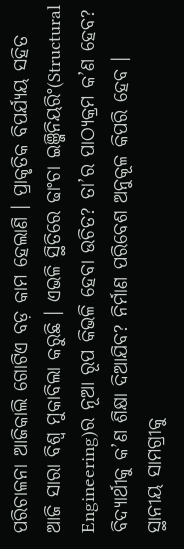ପରିଚାଳନା ଆଜିକାଲି ଗୋଟିଏ ବଡ଼ କାମ ହେଲାଣି । ପ୍ରାକୃତିକ ବିପର୍ଯ୍ୟୟ ସହିତ ଆଜି ସାରା ବିଶ୍ୱ ମୁକାବିଲା କରୁଛି । ଏଭଳି ସ୍ଥିତିରେ ଢାଂଚା ଇଞ୍ଜିନିୟରିଂ(Structural Engineering)ର ନୂଆ ରୂପ କିଭଳି ହେବା ଉଚିତ? ତା’ର ପାଠ୍ୟକ୍ରମ କ’ଣ ହେବ? ବିଦ୍ୟାର୍ଥୀକୁ କ’ଣ ଶିକ୍ଷା ଦିଆଯିବ? ନିର୍ମାଣ ପରିବେଶ ଅନୁକୂଳ କିପରି ହେବ । ସ୍ଥାନୀୟ ସାମଗ୍ରୀକୁ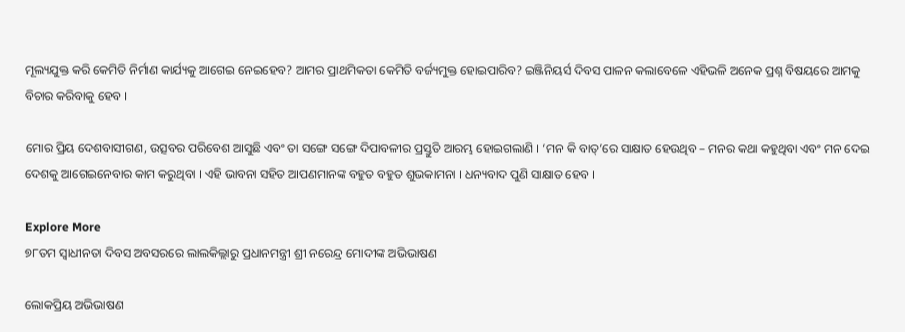ମୂଲ୍ୟଯୁକ୍ତ କରି କେମିତି ନିର୍ମାଣ କାର୍ଯ୍ୟକୁ ଆଗେଇ ନେଇହେବ? ଆମର ପ୍ରାଥମିକତା କେମିତି ବର୍ଜ୍ୟମୁକ୍ତ ହୋଇପାରିବ? ଇଞ୍ଜିନିୟର୍ସ ଦିବସ ପାଳନ କଲାବେଳେ ଏହିଭଳି ଅନେକ ପ୍ରଶ୍ନ ବିଷୟରେ ଆମକୁ ବିଚାର କରିବାକୁ ହେବ ।

ମୋର ପ୍ରିୟ ଦେଶବାସୀଗଣ, ଉତ୍ସବର ପରିବେଶ ଆସୁଛି ଏବଂ ତା ସଙ୍ଗେ ସଙ୍ଗେ ଦିପାବଳୀର ପ୍ରସ୍ତୁତି ଆରମ୍ଭ ହୋଇଗଲାଣି । ‘ମନ କି ବାତ୍’ରେ ସାକ୍ଷାତ ହେଉଥିବ – ମନର କଥା କହୁଥିବା ଏବଂ ମନ ଦେଇ ଦେଶକୁ ଆଗେଇନେବାର କାମ କରୁଥିବା । ଏହି ଭାବନା ସହିତ ଆପଣମାନଙ୍କ ବହୁତ ବହୁତ ଶୁଭକାମନା । ଧନ୍ୟବାଦ ପୁଣି ସାକ୍ଷାତ ହେବ ।

Explore More
୭୮ତମ ସ୍ୱାଧୀନତା ଦିବସ ଅବସରରେ ଲାଲକିଲ୍ଲାରୁ ପ୍ରଧାନମନ୍ତ୍ରୀ ଶ୍ରୀ ନରେନ୍ଦ୍ର ମୋଦୀଙ୍କ ଅଭିଭାଷଣ

ଲୋକପ୍ରିୟ ଅଭିଭାଷଣ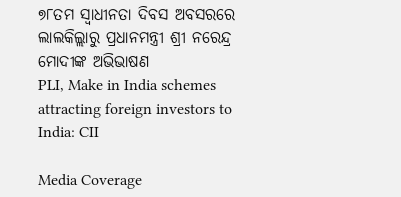୭୮ତମ ସ୍ୱାଧୀନତା ଦିବସ ଅବସରରେ ଲାଲକିଲ୍ଲାରୁ ପ୍ରଧାନମନ୍ତ୍ରୀ ଶ୍ରୀ ନରେନ୍ଦ୍ର ମୋଦୀଙ୍କ ଅଭିଭାଷଣ
PLI, Make in India schemes attracting foreign investors to India: CII

Media Coverage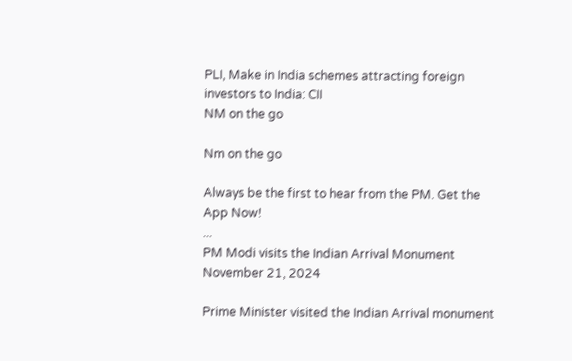PLI, Make in India schemes attracting foreign investors to India: CII
NM on the go

Nm on the go

Always be the first to hear from the PM. Get the App Now!
...
PM Modi visits the Indian Arrival Monument
November 21, 2024

Prime Minister visited the Indian Arrival monument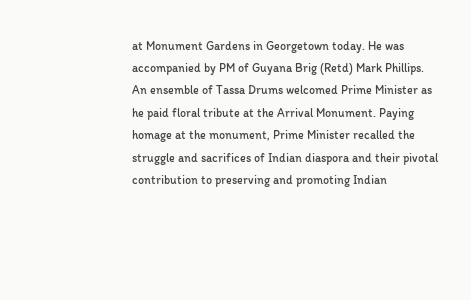at Monument Gardens in Georgetown today. He was accompanied by PM of Guyana Brig (Retd) Mark Phillips. An ensemble of Tassa Drums welcomed Prime Minister as he paid floral tribute at the Arrival Monument. Paying homage at the monument, Prime Minister recalled the struggle and sacrifices of Indian diaspora and their pivotal contribution to preserving and promoting Indian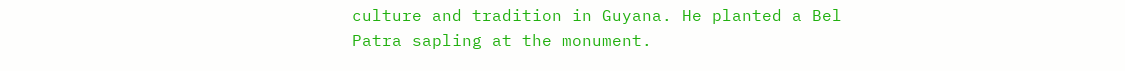culture and tradition in Guyana. He planted a Bel Patra sapling at the monument.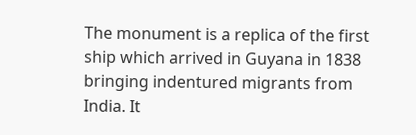The monument is a replica of the first ship which arrived in Guyana in 1838 bringing indentured migrants from India. It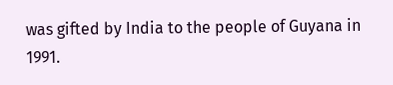was gifted by India to the people of Guyana in 1991.